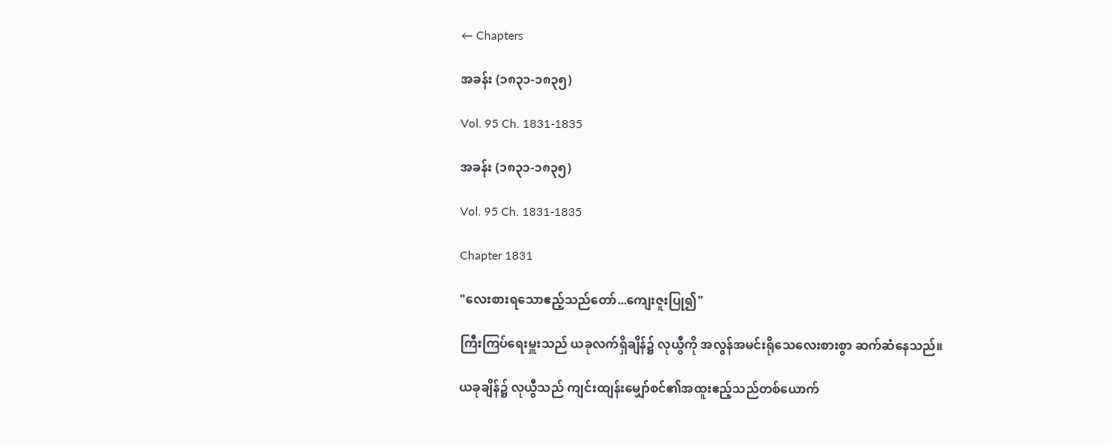← Chapters

အခန်း (၁၈၃၁-၁၈၃၅)

Vol. 95 Ch. 1831-1835

အခန်း (၁၈၃၁-၁၈၃၅)

Vol. 95 Ch. 1831-1835

Chapter 1831

"လေးစားရသောဧည့်သည်တော်...ကျေးဇူးပြု၍"

ကြီးကြပ်ရေးမှူးသည် ယခုလက်ရှိချိန်၌ လုယွီကို အလွန်အမင်းရိုသေလေးစားစွာ ဆက်ဆံနေသည်။

ယခုချိန်၌ လုယွီသည် ကျင်းထျန်းမျှော်စင်၏အထူးဧည့်သည်တစ်ယောက်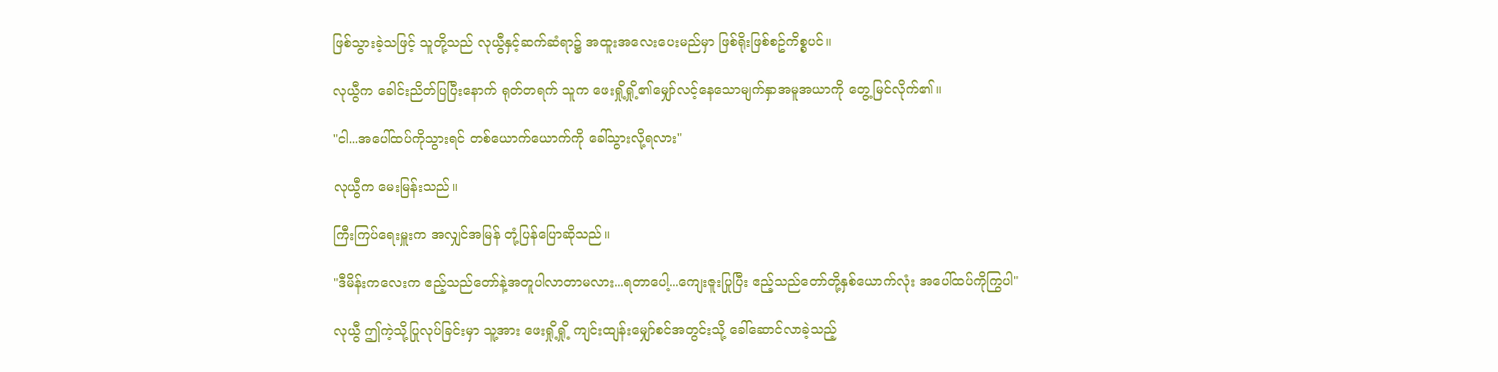ဖြစ်သွားခဲ့သဖြင့် သူတို့သည် လုယွီနှင့်ဆက်ဆံရာ၌ အထူးအလေးပေးမည်မှာ ဖြစ်ရိုးဖြစ်စဥ်ကိစ္စပင်။

လုယွီက ခေါင်းညိတ်ပြပြီးနောက် ရုတ်တရက် သူက ဖေးရှို့ရှို့၏မျှော်လင့်နေသောမျက်နှာအမူအယာကို တွေ့မြင်လိုက်၏။

"ငါ...အပေါ်ထပ်ကိုသွားရင် တစ်ယောက်ယောက်ကို ခေါ်သွားလို့ရလား"

လုယွီက မေးမြန်းသည်။

ကြီးကြပ်ရေးမှူးက အလျှင်အမြန် တုံ့ပြန်ပြောဆိုသည်။

"ဒီမိန်းကလေးက ဧည့်သည်တော်နဲ့အတူပါလာတာမလား...ရတာပေါ့...ကျေးဇူးပြုပြီး ဧည့်သည်တော်တို့နှစ်ယောက်လုံး အပေါ်ထပ်ကိုကြွပါ"

လုယွီ ဤကဲ့သို့ပြုလုပ်ခြင်းမှာ သူ့အား ဖေးရှို့ရှို့ ကျင်းထျန်းမျှော်စင်အတွင်းသို့ ခေါ်ဆောင်လာခဲ့သည့်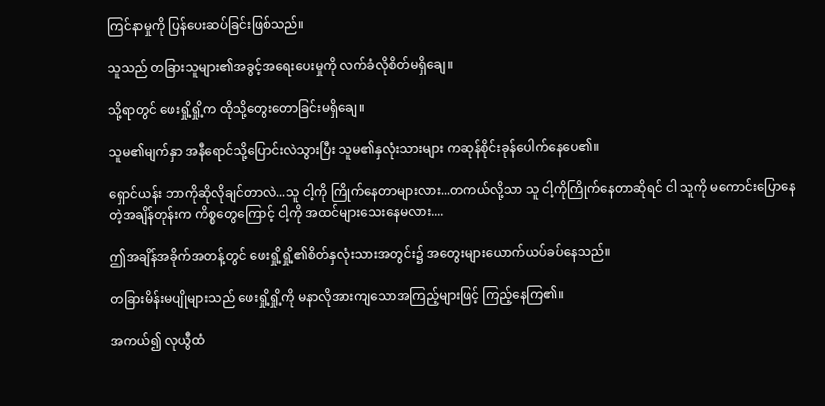ကြင်နာမှုကို ပြန်ပေးဆပ်ခြင်းဖြစ်သည်။

သူသည် တခြားသူများ၏အခွင့်အရေးပေးမှုကို လက်ခံလိုစိတ်မရှိချေ။

သို့ရာတွင် ဖေးရှို့ရှို့က ထိုသို့တွေးတောခြင်းမရှိချေ။

သူမ၏မျက်နှာ အနီရောင်သို့ပြောင်းလဲသွားပြီး သူမ၏နှလုံးသားများ ကဆုန်စိုင်းခုန်ပေါက်နေပေ၏။

ရှောင်ယန်း ဘာကိုဆိုလိုချင်တာလဲ...သူ ငါ့ကို ကြိုက်နေတာများလား...တကယ်လို့သာ သူ ငါ့ကိုကြိုက်နေတာဆိုရင် ငါ သူကို မကောင်းပြောနေတဲ့အချိန်တုန်းက ကိစ္စတွေကြောင့် ငါ့ကို အထင်များသေးနေမလား....

ဤအချိန်အခိုက်အတန့်တွင် ဖေးရှို့ရှို့၏စိတ်နှလုံးသားအတွင်း၌ အတွေးများယောက်ယပ်ခပ်နေသည်။

တခြားမိန်းမပျိုများသည် ဖေးရှို့ရှို့ကို မနာလိုအားကျသောအကြည့်များဖြင့် ကြည့်နေကြ၏။

အကယ်၍ လုယွီထံ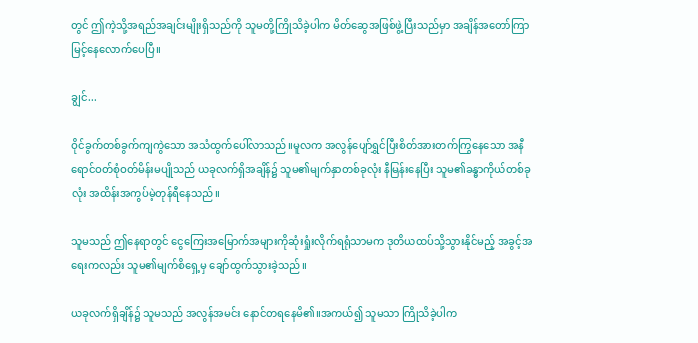တွင် ဤကဲ့သို့အရည်အချင်းမျိုးရှိသည်ကို သူမတို့ကြိုသိခဲ့ပါက မိတ်ဆွေအဖြစ်ဖွဲ့ပြီးသည်မှာ အချိန်အတော်ကြာမြင့်နေလောက်ပေပြီ။

ချွင်...

ဝိုင်ခွက်တစ်ခွက်ကျကွဲသော အသံထွက်ပေါ်လာသည်။မူလက အလွန်ပျော်ရွှင်ပြီးစိတ်အားတက်ကြွနေသော အနီရောင်ဝတ်စုံဝတ်မိန်းမပျိုသည် ယခုလက်ရှိအချိန်၌ သူမ၏မျက်နှာတစ်ခုလုံး နီမြန်းနေပြီး သူမ၏ခန္ဓာကိုယ်တစ်ခုလုံး အထိန်းအကွပ်မဲ့တုန်ရီနေသည်။

သူမသည် ဤနေရာတွင် ငွေကြေးအမြောက်အများကိုဆုံးရှုံးလိုက်ရရုံသာမက ဒုတိယထပ်သို့သွားနိုင်မည့် အခွင့်အရေးကလည်း သူမ၏မျက်စိရှေ့မှ ချော်ထွက်သွားခဲ့သည်။

ယခုလက်ရှိချိန်၌ သူမသည် အလွန်အမင်း နောင်တရနေမိ၏။အကယ်၍ သူမသာ ကြိုသိခဲ့ပါက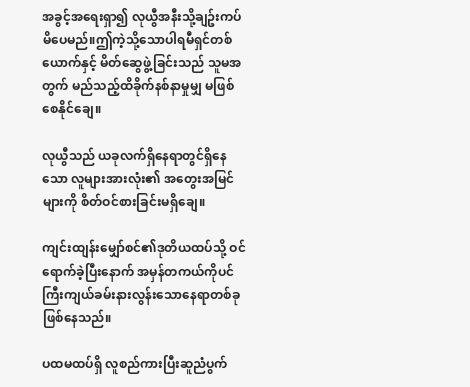အခွင့်အရေးရှာ၍ လုယွီအနီးသို့ချဥ်းကပ်မိပေမည်။ဤကဲ့သို့သောပါရမီရှင်တစ်ယောက်နှင့် မိတ်ဆွေဖွဲ့ခြင်းသည် သူမအတွက် မည်သည့်ထိခိုက်နစ်နာမှုမျှ မဖြစ်စေနိုင်ချေ။

လုယွီသည် ယခုလက်ရှိနေရာတွင်ရှိနေသော လူများအားလုံး၏ အတွေးအမြင်များကို စိတ်ဝင်စားခြင်းမရှိချေ။

ကျင်းထျန်းမျှော်စင်၏ဒုတိယထပ်သို့ ဝင်ရောက်ခဲ့ပြီးနောက် အမှန်တကယ်ကိုပင် ကြီးကျယ်ခမ်းနားလွန်းသောနေရာတစ်ခုဖြစ်နေသည်။

ပထမထပ်ရှိ လူစည်ကားပြီးဆူညံပွက်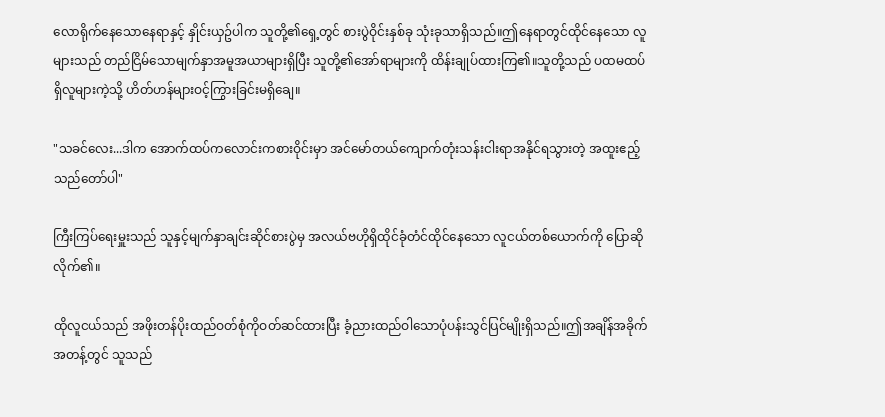လောရိုက်နေသောနေရာနှင့် နှိုင်းယှဥ်ပါက သူတို့၏ရှေ့တွင် စားပွဲဝိုင်းနှစ်ခု သုံးခုသာရှိသည်။ဤနေရာတွင်ထိုင်နေသော လူများသည် တည်ငြိမ်သောမျက်နှာအမူအယာများရှိပြီး သူတို့၏အော်ရာများကို ထိန်းချုပ်ထားကြ၏။သူတို့သည် ပထမထပ်ရှိလူများကဲ့သို့ ဟိတ်ဟန်များဝင့်ကြွားခြင်းမရှိချေ။

"သခင်လေး...ဒါက အောက်ထပ်ကလောင်းကစားဝိုင်းမှာ အင်မော်တယ်ကျောက်တုံးသန်းငါးရာအနိုင်ရသွားတဲ့ အထူးဧည့်သည်တော်ပါ"

ကြီးကြပ်ရေးမှူးသည် သူနှင့်မျက်နှာချင်းဆိုင်စားပွဲမှ အလယ်ဗဟိုရှိထိုင်ခုံတံင်ထိုင်နေသော လူငယ်တစ်ယောက်ကို ပြောဆိုလိုက်၏။

ထိုလူငယ်သည် အဖိုးတန်ပိုးထည်ဝတ်စုံကိုဝတ်ဆင်ထားပြီး ခံ့ညားထည်ဝါသောပုံပန်းသွင်ပြင်မျိုးရှိသည်။ဤအချိန်အခိုက်အတန့်တွင် သူသည်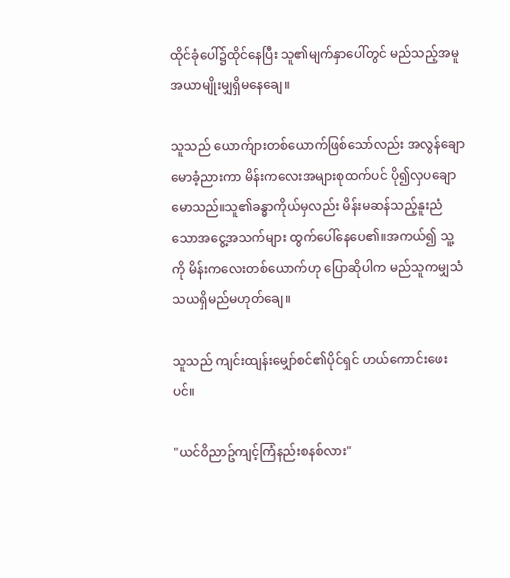ထိုင်ခုံပေါ်၌ထိုင်နေပြီး သူ၏မျက်နှာပေါ်တွင် မည်သည့်အမူအယာမျိုးမျှရှိမနေချေ။

သူသည် ယောက်ျားတစ်ယောက်ဖြစ်သော်လည်း အလွန်ချောမောခံ့ညားကာ မိန်းကလေးအများစုထက်ပင် ပို၍လှပချောမောသည်။သူ၏ခန္ဓာကိုယ်မှလည်း မိန်းမဆန်သည့်နူးညံသောအငွေ့အသက်များ ထွက်ပေါ်နေပေ၏။အကယ်၍ သူ့ကို မိန်းကလေးတစ်ယောက်ဟု ပြောဆိုပါက မည်သူကမျှသံသယရှိမည်မဟုတ်ချေ။

သူသည် ကျင်းထျန်းမျှော်စင်၏ပိုင်ရှင် ဟယ်ကောင်းဖေးပင်။

"ယင်ဝိညာဥ်ကျင့်ကြံနည်းစနစ်လား"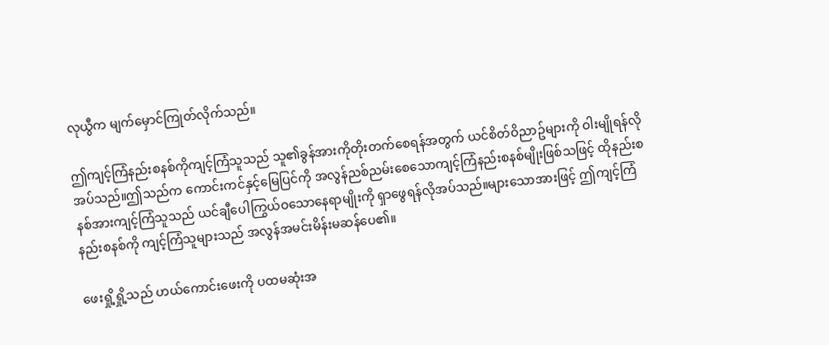လုယွီက မျက်မှောင်ကြုတ်လိုက်သည်။

ဤကျင့်ကြံနည်းစနစ်ကိုကျင့်ကြံသူသည် သူ၏ခွန်အားကိုတိုးတက်စေရန်အတွက် ယင်စိတ်ဝိညာဥ်များကို ဝါးမျိုရန်လိုအပ်သည်။ဤသည်က ကောင်းကင်နှင့်မြေပြင်ကို အလွန်ညစ်ညမ်းစေသောကျင့်ကြံနည်းစနစ်မျိုးဖြစ်သဖြင့် ထိုနည်းစနစ်အားကျင့်ကြံသူသည် ယင်ချီပေါကြွယ်ဝသောနေရာမျိုးကို ရှာဖွေရန်လိုအပ်သည်။များသောအားဖြင့် ဤကျင့်ကြံနည်းစနစ်ကို ကျင့်ကြံသူများသည် အလွန်အမင်းမိန်းမဆန်ပေ၏။

ဖေးရှို့ရှို့သည် ဟယ်ကောင်းဖေးကို ပထမဆုံးအ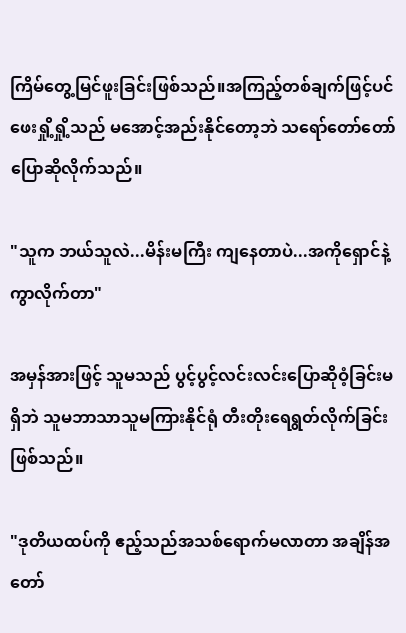ကြိမ်တွေ့မြင်ဖူးခြင်းဖြစ်သည်။အကြည့်တစ်ချက်ဖြင့်ပင် ဖေးရှို့ရှို့သည် မအောင့်အည်းနိုင်တော့ဘဲ သရော်တော်တော် ပြောဆိုလိုက်သည်။

"သူက ဘယ်သူလဲ...မိန်းမကြီး ကျနေတာပဲ...အကိုရှောင်နဲ့ကွာလိုက်တာ"

အမှန်အားဖြင့် သူမသည် ပွင့်ပွင့်လင်းလင်းပြောဆိုဝံ့ခြင်းမရှိဘဲ သူမဘာသာသူမကြားနိုင်ရုံ တီးတိုးရေရွတ်လိုက်ခြင်းဖြစ်သည်။

"ဒုတိယထပ်ကို ဧည့်သည်အသစ်ရောက်မလာတာ အချိန်အတော်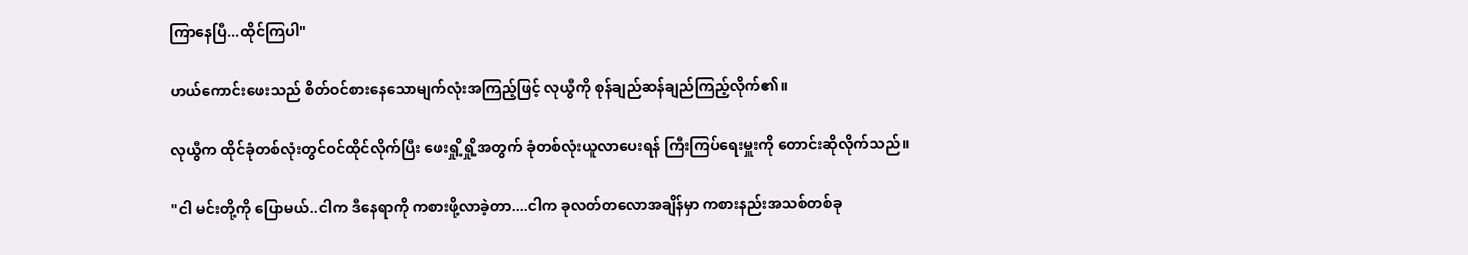ကြာနေပြီ...ထိုင်ကြပါ"

ဟယ်ကောင်းဖေးသည် စိတ်ဝင်စားနေသောမျက်လုံးအကြည့်ဖြင့် လုယွီကို စုန်ချည်ဆန်ချည်ကြည့်လိုက်၏။

လုယွီက ထိုင်ခုံတစ်လုံးတွင်ဝင်ထိုင်လိုက်ပြီး ဖေးရှို့ရှို့အတွက် ခုံတစ်လုံးယူလာပေးရန် ကြီးကြပ်ရေးမှူးကို တောင်းဆိုလိုက်သည်။

"ငါ မင်းတို့ကို ပြောမယ်..ငါက ဒီနေရာကို ကစားဖို့လာခဲ့တာ....ငါက ခုလတ်တလောအချိန်မှာ ကစားနည်းအသစ်တစ်ခု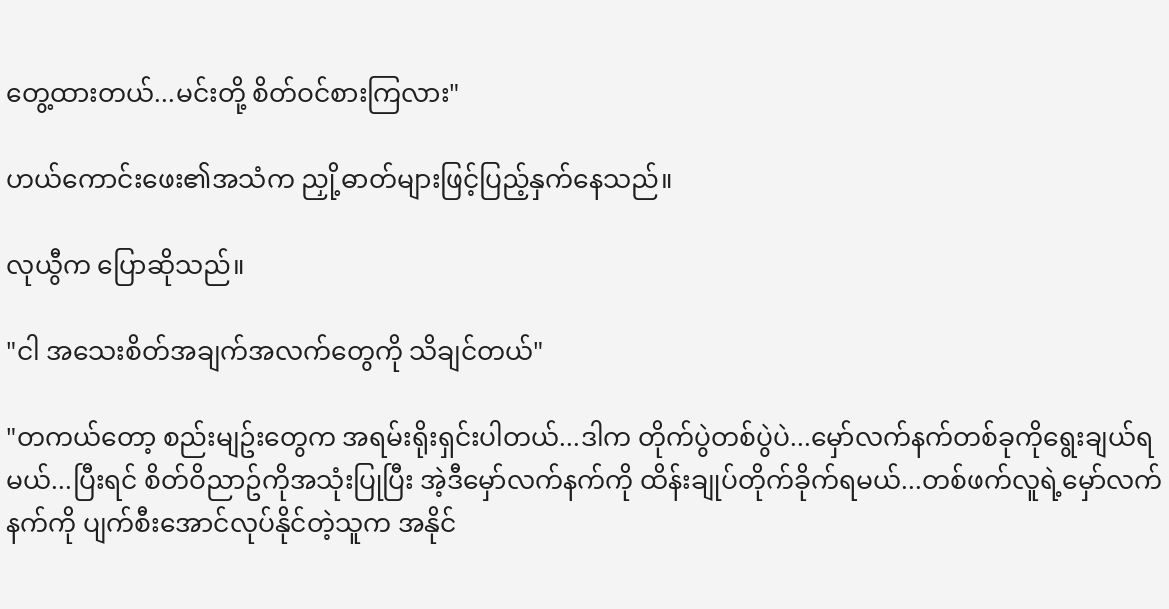တွေ့ထားတယ်...မင်းတို့ စိတ်ဝင်စားကြလား"

ဟယ်ကောင်းဖေး၏အသံက ညှို့ဓာတ်များဖြင့်ပြည့်နှက်နေသည်။

လုယွီက ပြောဆိုသည်။

"ငါ အသေးစိတ်အချက်အလက်တွေကို သိချင်တယ်"

"တကယ်တော့ စည်းမျဥ်းတွေက အရမ်းရိုးရှင်းပါတယ်...ဒါက တိုက်ပွဲတစ်ပွဲပဲ...မှော်လက်နက်တစ်ခုကိုရွေးချယ်ရမယ်...ပြီးရင် စိတ်ဝိညာဥ်ကိုအသုံးပြုပြီး အဲ့ဒီမှော်လက်နက်ကို ထိန်းချုပ်တိုက်ခိုက်ရမယ်...တစ်ဖက်လူရဲ့မှော်လက်နက်ကို ပျက်စီးအောင်လုပ်နိုင်တဲ့သူက အနိုင်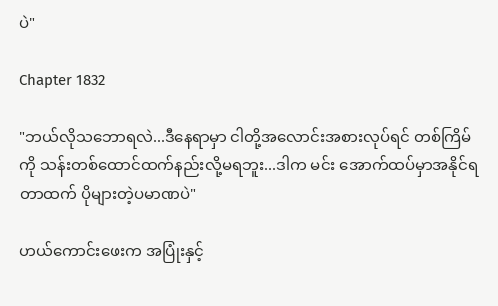ပဲ"

Chapter 1832

"ဘယ်လိုသဘောရလဲ...ဒီနေရာမှာ ငါတို့အလောင်းအစားလုပ်ရင် တစ်ကြိမ်ကို သန်းတစ်ထောင်ထက်နည်းလို့မရဘူး...ဒါက မင်း အောက်ထပ်မှာအနိုင်ရတာထက် ပိုများတဲ့ပမာဏပဲ"

ဟယ်ကောင်းဖေးက အပြုံးနှင့်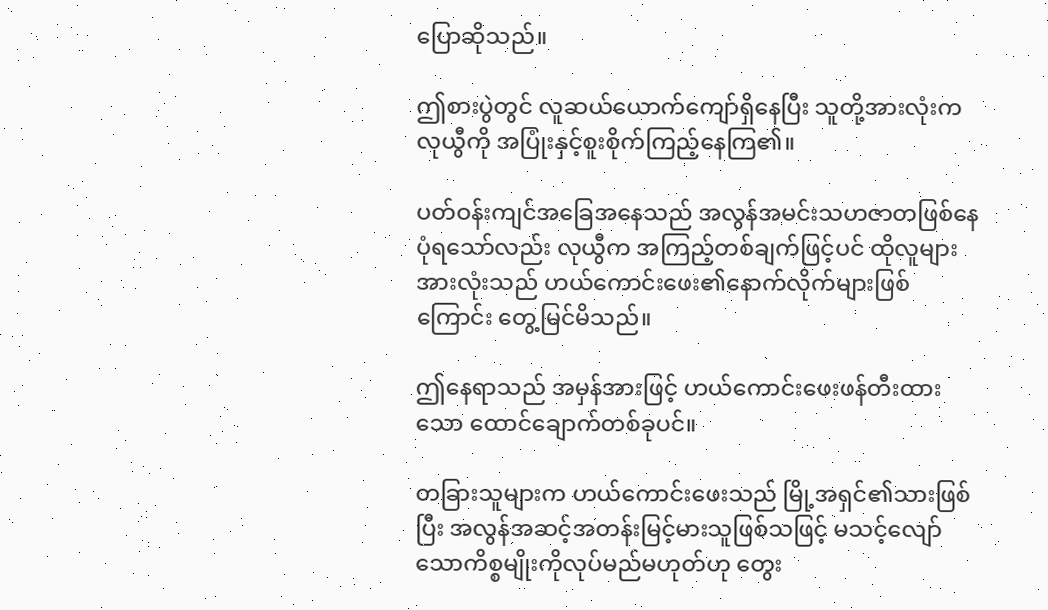ပြောဆိုသည်။

ဤစားပွဲတွင် လူဆယ်ယောက်ကျော်ရှိနေပြီး သူတို့အားလုံးက လုယွီကို အပြုံးနှင့်စူးစိုက်ကြည့်နေကြ၏။

ပတ်ဝန်းကျင်အခြေအနေသည် အလွန်အမင်းသဟဇာတဖြစ်နေပုံရသော်လည်း လုယွီက အကြည့်တစ်ချက်ဖြင့်ပင် ထိုလူများအားလုံးသည် ဟယ်ကောင်းဖေး၏နောက်လိုက်များဖြစ်ကြောင်း တွေ့မြင်မိသည်။

ဤနေရာသည် အမှန်အားဖြင့် ဟယ်ကောင်းဖေးဖန်တီးထားသော ထောင်ချောက်တစ်ခုပင်။

တခြားသူများက ဟယ်ကောင်းဖေးသည် မြို့အရှင်၏သားဖြစ်ပြီး အလွန်အဆင့်အတန်းမြင့်မားသူဖြစ်သဖြင့် မသင့်လျော်သောကိစ္စမျိုးကိုလုပ်မည်မဟုတ်ဟု တွေး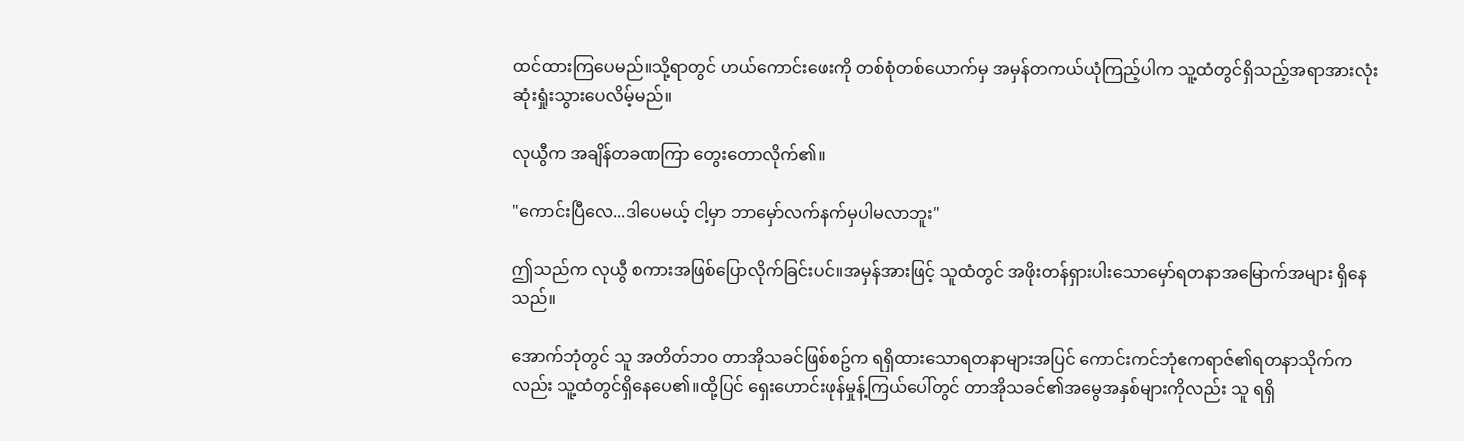ထင်ထားကြပေမည်။သို့ရာတွင် ဟယ်ကောင်းဖေးကို တစ်စုံတစ်ယောက်မှ အမှန်တကယ်ယုံကြည့်ပါက သူ့ထံတွင်ရှိသည့်အရာအားလုံး ဆုံးရှုံးသွားပေလိမ့်မည်။

လုယွီက အချိန်တခဏကြာ တွေးတောလိုက်၏။

"ကောင်းပြီလေ...ဒါပေမယ့် ငါ့မှာ ဘာမှော်လက်နက်မှပါမလာဘူး"

ဤသည်က လုယွီ စကားအဖြစ်ပြောလိုက်ခြင်းပင်။အမှန်အားဖြင့် သူထံတွင် အဖိုးတန်ရှားပါးသောမှော်ရတနာအမြောက်အများ ရှိနေသည်။

အောက်ဘုံတွင် သူ အတိတ်ဘဝ တာအိုသခင်ဖြစ်စဥ်က ရရှိထားသောရတနာများအပြင် ကောင်းကင်ဘုံဧကရာဇ်၏ရတနာသိုက်ကလည်း သူ့ထံတွင်ရှိနေပေ၏။ထို့ပြင် ရှေးဟောင်းဖုန်မှုန့်ကြယ်ပေါ်တွင် တာအိုသခင်၏အမွေအနှစ်များကိုလည်း သူ ရရှိ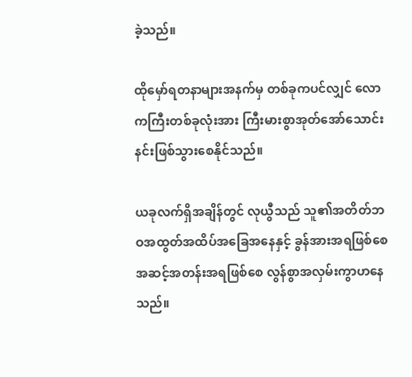ခဲ့သည်။

ထိုမှော်ရတနာများအနက်မှ တစ်ခုကပင်လျှင် လောကကြီးတစ်ခုလုံးအား ကြီးမားစွာအုတ်အော်သောင်းနင်းဖြစ်သွားစေနိုင်သည်။

ယခုလက်ရှိအချိန်တွင် လုယွီသည် သူ၏အတိတ်ဘဝအထွတ်အထိပ်အခြေအနေနှင့် ခွန်အားအရဖြစ်စေ အဆင့်အတန်းအရဖြစ်စေ လွန်စွာအလှမ်းကွာဟနေသည်။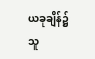ယခုချိန်၌ သူ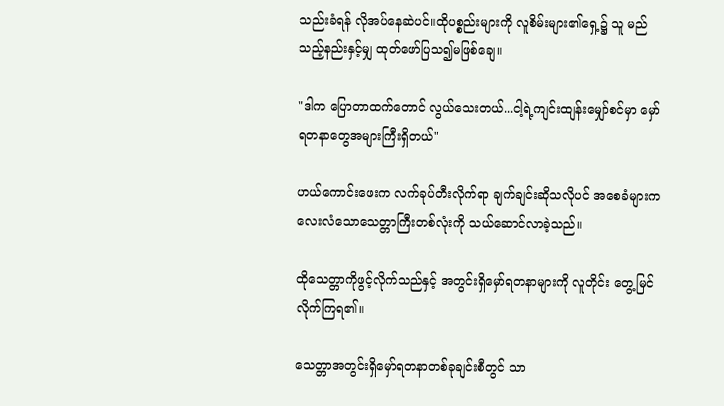သည်းခံရန် လိုအပ်နေဆဲပင်။ထိုပစ္စည်းများကို လူစိမ်းများ၏ရှေ့၌ သူ မည်သည့်နည်းနှင့်မျှ ထုတ်ဖော်ပြသ၍မဖြစ်ချေ။

"ဒါက ပြောတာထက်တောင် လွယ်သေးတယ်...ငါ့ရဲ့ကျင်းထျန်းမျှော်စင်မှာ မှော်ရတနာတွေအများကြီးရှိတယ်"

ဟယ်ကောင်းဖေးက လက်ခုပ်တီးလိုက်ရာ ချက်ချင်းဆိုသလိုပင် အစေခံများက လေးလံသောသေတ္တာကြီးတစ်လုံးကို သယ်ဆောင်လာခဲ့သည်။

ထိုသေတ္တာကိုဖွင့်လိုက်သည်နှင့် အတွင်းရှိမှော်ရတနာများကို လူတိုင်း တွေ့မြင်လိုက်ကြရ၏။

သေတ္တာအတွင်းရှိမှော်ရတနာတစ်ခုချင်းစီတွင် သာ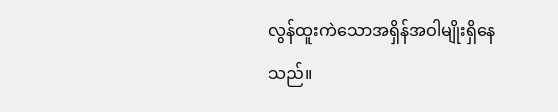လွန်ထူးကဲသောအရှိန်အဝါမျိုးရှိနေသည်။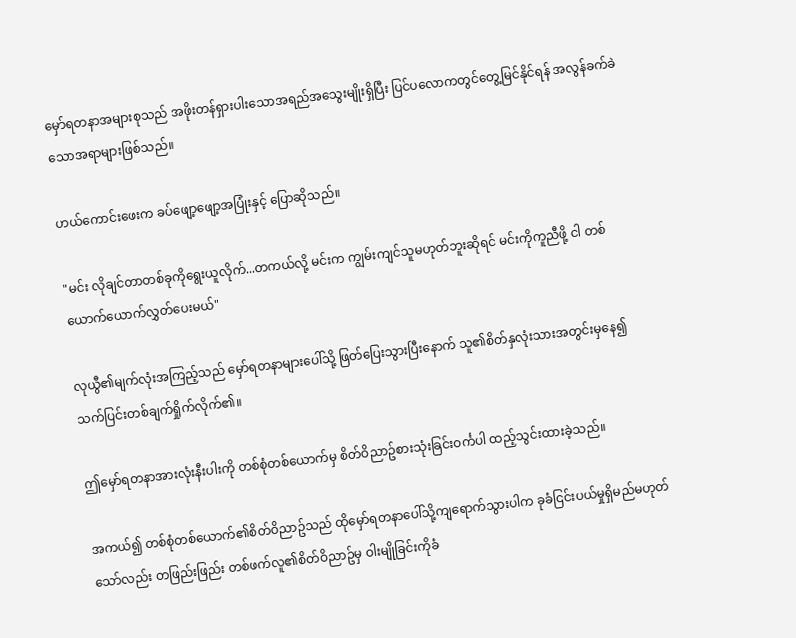မှော်ရတနာအများစုသည် အဖိုးတန်ရှားပါးသောအရည်အသွေးမျိုးရှိပြီး ပြင်ပလောကတွင်တွေ့မြင်နိုင်ရန် အလွန်ခက်ခဲသောအရာများဖြစ်သည်။

ဟယ်ကောင်းဖေးက ခပ်ဖျော့ဖျော့အပြုံးနှင့် ပြောဆိုသည်။

"မင်း လိုချင်တာတစ်ခုကိုရွေးယူလိုက်...တကယ်လို့ မင်းက ကျွမ်းကျင်သူမဟုတ်ဘူးဆိုရင် မင်းကိုကူညီဖို့ ငါ တစ်ယောက်ယောက်လွှတ်ပေးမယ်"

လုယွီ၏မျက်လုံးအကြည့်သည် မှော်ရတနာများပေါ်သို့ ဖြတ်ပြေးသွားပြီးနောက် သူ၏စိတ်နှလုံးသားအတွင်းမှနေ၍ သက်ပြင်းတစ်ချက်ရှိုက်လိုက်၏။

ဤမှော်ရတနာအားလုံးနီးပါးကို တစ်စုံတစ်ယောက်မှ စိတ်ဝိညာဥ်စားသုံးခြင်းဝင်္ကပါ ထည့်သွင်းထားခဲ့သည်။

အကယ်၍ တစ်စုံတစ်ယောက်၏စိတ်ဝိညာဥ်သည် ထိုမှော်ရတနာပေါ်သို့ကျရောက်သွားပါက ခုခံငြင်းပယ်မှုရှိမည်မဟုတ်သော်လည်း တဖြည်းဖြည်း တစ်ဖက်လူ၏စိတ်ဝိညာဥ်မှ ဝါးမျိုခြင်းကိုခံ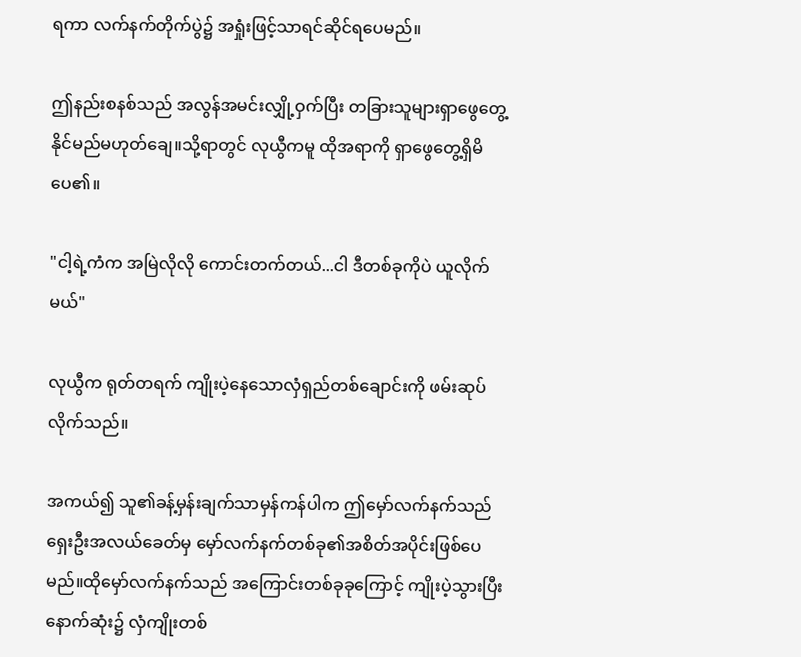ရကာ လက်နက်တိုက်ပွဲ၌ အရှုံးဖြင့်သာရင်ဆိုင်ရပေမည်။

ဤနည်းစနစ်သည် အလွန်အမင်းလျှို့ဝှက်ပြီး တခြားသူများရှာဖွေတွေ့နိုင်မည်မဟုတ်ချေ။သို့ရာတွင် လုယွီကမူ ထိုအရာကို ရှာဖွေတွေ့ရှိမိပေ၏။

"ငါ့ရဲ့ကံက အမြဲလိုလို ကောင်းတက်တယ်...ငါ ဒီတစ်ခုကိုပဲ ယူလိုက်မယ်"

လုယွီက ရုတ်တရက် ကျိုးပဲ့နေသောလှံရှည်တစ်ချောင်းကို ဖမ်းဆုပ်လိုက်သည်။

အကယ်၍ သူ၏ခန့်မှန်းချက်သာမှန်ကန်ပါက ဤမှော်လက်နက်သည် ရှေးဦးအလယ်ခေတ်မှ မှော်လက်နက်တစ်ခု၏အစိတ်အပိုင်းဖြစ်ပေမည်။ထိုမှော်လက်နက်သည် အကြောင်းတစ်ခုခုကြောင့် ကျိုးပဲ့သွားပြီး နောက်ဆုံး၌ လှံကျိုးတစ်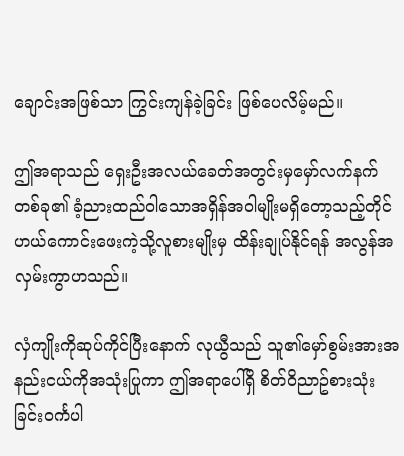ချောင်းအဖြစ်သာ ကြွင်းကျန်ခဲ့ခြင်း ဖြစ်ပေလိမ့်မည်။

ဤအရာသည် ရှေးဦးအလယ်ခေတ်အတွင်းမှမှော်လက်နက်တစ်ခု၏ ခံ့ညားထည်ဝါသောအရှိန်အဝါမျိုးမရှိတော့သည့်တိုင် ဟယ်ကောင်းဖေးကဲ့သို့လူစားမျိုးမှ ထိန်းချုပ်နိုင်ရန် အလွန်အလှမ်းကွာဟသည်။

လှံကျိုးကိုဆုပ်ကိုင်ပြီးနောက် လုယွီသည် သူ၏မှော်စွမ်းအားအနည်းငယ်ကိုအသုံးပြုကာ ဤအရာပေါ်ရှိ စိတ်ဝိညာဥ်စားသုံးခြင်းဝင်္ကပါ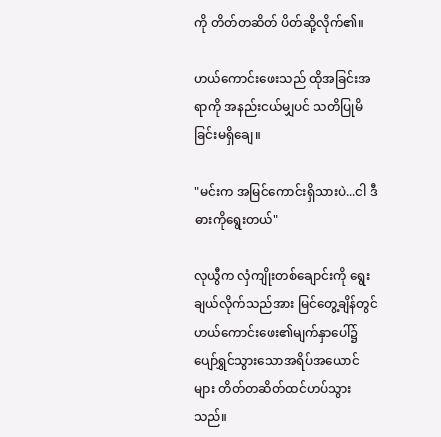ကို တိတ်တဆိတ် ပိတ်ဆို့လိုက်၏။

ဟယ်ကောင်းဖေးသည် ထိုအခြင်းအရာကို အနည်းငယ်မျှပင် သတိပြုမိခြင်းမရှိချေ။

"မင်းက အမြင်ကောင်းရှိသားပဲ...ငါ ဒီဓားကိုရွေးတယ်"

လုယွီက လှံကျိုးတစ်ချောင်းကို ရွေးချယ်လိုက်သည်အား မြင်တွေ့ချိန်တွင် ဟယ်ကောင်းဖေး၏မျက်နှာပေါ်၌ ပျော်ရွှင်သွားသောအရိပ်အယောင်များ တိတ်တဆိတ်ထင်ဟပ်သွားသည်။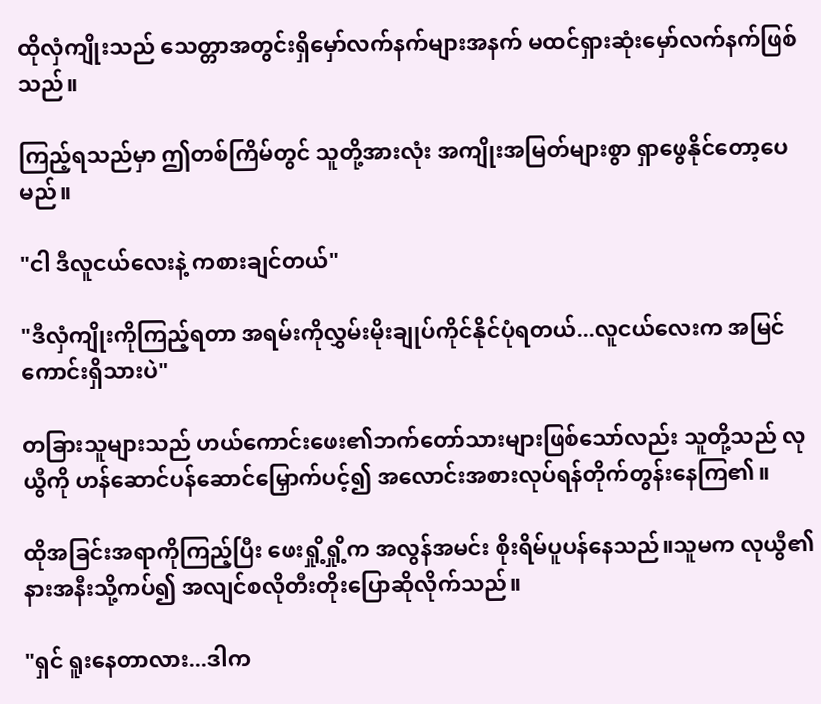ထိုလှံကျိုးသည် သေတ္တာအတွင်းရှိမှော်လက်နက်များအနက် မထင်ရှားဆုံးမှော်လက်နက်ဖြစ်သည်။

ကြည့်ရသည်မှာ ဤတစ်ကြိမ်တွင် သူတို့အားလုံး အကျိုးအမြတ်များစွာ ရှာဖွေနိုင်တော့ပေမည်။

"ငါ ဒီလူငယ်လေးနဲ့ ကစားချင်တယ်"

"ဒီလှံကျိုးကိုကြည့်ရတာ အရမ်းကိုလွှမ်းမိုးချုပ်ကိုင်နိုင်ပုံရတယ်...လူငယ်လေးက အမြင်ကောင်းရှိသားပဲ"

တခြားသူများသည် ဟယ်ကောင်းဖေး၏ဘက်တော်သားများဖြစ်သော်လည်း သူတို့သည် လုယွီကို ဟန်ဆောင်ပန်ဆောင်မြှောက်ပင့်၍ အလောင်းအစားလုပ်ရန်တိုက်တွန်းနေကြ၏။

ထိုအခြင်းအရာကိုကြည့်ပြီး ဖေးရှို့ရှို့က အလွန်အမင်း စိုးရိမ်ပူပန်နေသည်။သူမက လုယွီ၏နားအနီးသို့ကပ်၍ အလျင်စလိုတီးတိုးပြောဆိုလိုက်သည်။

"ရှင် ရူးနေတာလား...ဒါက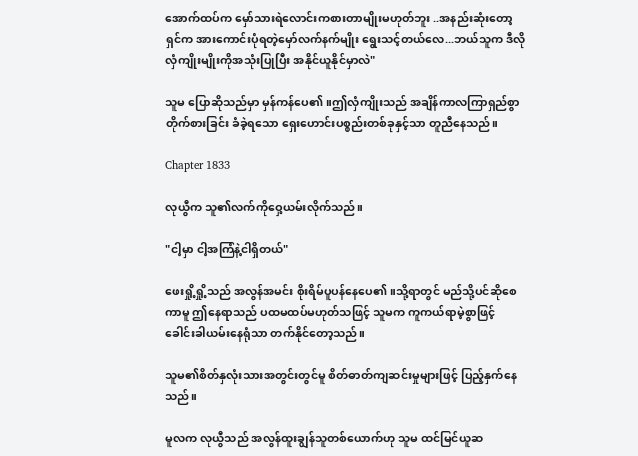အောက်ထပ်က မှော်သားရဲလောင်းကစားတာမျိုးမဟုတ်ဘူး ..အနည်းဆုံးတော့ ရှင်က အားကောင်းပုံရတဲ့မှော်လက်နက်မျိုး ရွေးသင့်တယ်လေ...ဘယ်သူက ဒီလိုလှံကျိုးမျိုးကိုအသုံးပြုပြီး အနိုင်ယူနိုင်မှာလဲ"

သူမ ပြောဆိုသည်မှာ မှန်ကန်ပေ၏။ဤလှံကျိုးသည် အချိန်ကာလကြာရှည်စွာတိုက်စားခြင်း ခံခဲ့ရသော ရှေးဟောင်းပစ္စည်းတစ်ခုနှင့်သာ တူညီနေသည်။

Chapter 1833

လုယွီက သူ၏လက်ကိုဝှေ့ယမ်းလိုက်သည်။

"ငါ့မှာ ငါ့အကြံနဲ့ငါရှိတယ်"

ဖေးရှို့ရှို့သည် အလွန်အမင်း စိုးရိမ်ပူပန်နေပေ၏။သို့ရာတွင် မည်သို့ပင်ဆိုစေကာမူ ဤနေရာသည် ပထမထပ်မဟုတ်သဖြင့် သူမက ကူကယ်ရာမဲ့စွာဖြင့် ခေါင်းခါယမ်းနေရုံသာ တက်နိုင်တော့သည်။

သူမ၏စိတ်နှလုံးသားအတွင်းတွင်မူ စိတ်ဓာတ်ကျဆင်းမှုများဖြင့် ပြည့်နှက်နေသည်။

မူလက လုယွီသည် အလွန်ထူးချွန်သူတစ်ယောက်ဟု သူမ ထင်မြင်ယူဆ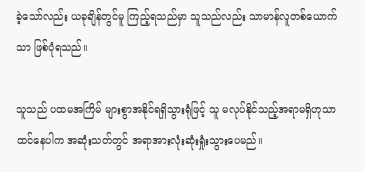ခဲ့သော်လည်း ယခုချိန်တွင်မူ ကြည့်ရသည်မှာ သူသည်လည်း သာမာန်လူတစ်ယောက်သာ ဖြစ်ပုံရသည်။

သူသည် ပထမအကြိမ် များစွာအနိုင်ရရှိသွားရုံဖြင့် သူ မလုပ်နိုင်သည့်အရာမရှိဟုသာထင်နေပါက အဆုံးသတ်တွင် အရာအားလုံးဆုံးရှုံးသွားပေမည်။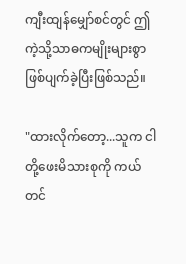ကျီးထျန်မျှော်စင်တွင် ဤကဲ့သို့သာဓကမျိုးများစွာဖြစ်ပျက်ခဲ့ပြီးဖြစ်သည်။

"ထားလိုက်တော့...သူက ငါတို့ဖေးမိသားစုကို ကယ်တင်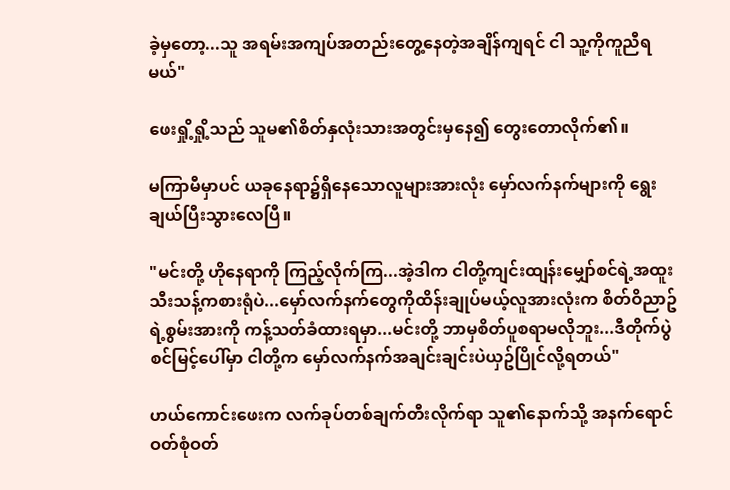ခဲ့မှတော့...သူ အရမ်းအကျပ်အတည်းတွေ့နေတဲ့အချိန်ကျရင် ငါ သူ့ကိုကူညီရမယ်"

ဖေးရှို့ရှို့သည် သူမ၏စိတ်နှလုံးသားအတွင်းမှနေ၍ တွေးတောလိုက်၏။

မကြာမီမှာပင် ယခုနေရာ၌ရှိနေသောလူများအားလုံး မှော်လက်နက်များကို ရွေးချယ်ပြီးသွားလေပြီ။

"မင်းတို့ ဟိုနေရာကို ကြည့်လိုက်ကြ...အဲ့ဒါက ငါတို့ကျင်းထျန်းမျှော်စင်ရဲ့အထူးသီးသန့်ကစားရုံပဲ...မှော်လက်နက်တွေကိုထိန်းချုပ်မယ့်လူအားလုံးက စိတ်ဝိညာဥ်ရဲ့စွမ်းအားကို ကန့်သတ်ခံထားရမှာ...မင်းတို့ ဘာမှစိတ်ပူစရာမလိုဘူး...ဒီတိုက်ပွဲစင်မြင့်ပေါ်မှာ ငါတို့က မှော်လက်နက်အချင်းချင်းပဲယှဥ်ပြိုင်လို့ရတယ်"

ဟယ်ကောင်းဖေးက လက်ခုပ်တစ်ချက်တီးလိုက်ရာ သူ၏နောက်သို့ အနက်ရောင်ဝတ်စုံဝတ်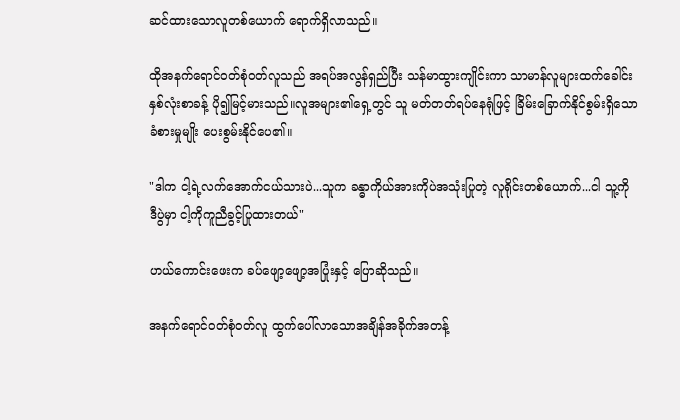ဆင်ထားသောလူတစ်ယောက် ရောက်ရှိလာသည်။

ထိုအနက်ရောင်ဝတ်စုံဝတ်လူသည် အရပ်အလွန်ရှည်ပြီး သန်မာထွားကျိုင်းကာ သာမာန်လူများထက်ခေါင်းနှစ်လုံးစာခန့် ပို၍မြင့်မားသည်။လူအများ၏ရှေ့တွင် သူ မတ်တတ်ရပ်နေရုံဖြင့် ခြိမ်းခြောက်နိုင်စွမ်းရှိသောခံစားမှုမျိုး ပေးစွမ်းနိုင်ပေ၏။

"ဒါက ငါ့ရဲ့လက်အောက်ငယ်သားပဲ...သူက ခန္ဓာကိုယ်အားကိုပဲအသုံးပြုတဲ့ လူရိုင်းတစ်ယောက်...ငါ သူ့ကို ဒီပွဲမှာ ငါ့ကိုကူညီခွင့်ပြုထားတယ်"

ဟယ်ကောင်းဖေးက ခပ်ဖျော့ဖျော့အပြုံးနှင့် ပြောဆိုသည်။

အနက်ရောင်ဝတ်စုံဝတ်လူ ထွက်ပေါ်လာသောအချိန်အခိုက်အတန့်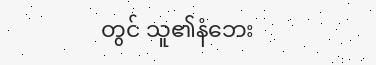တွင် သူ၏နံဘေး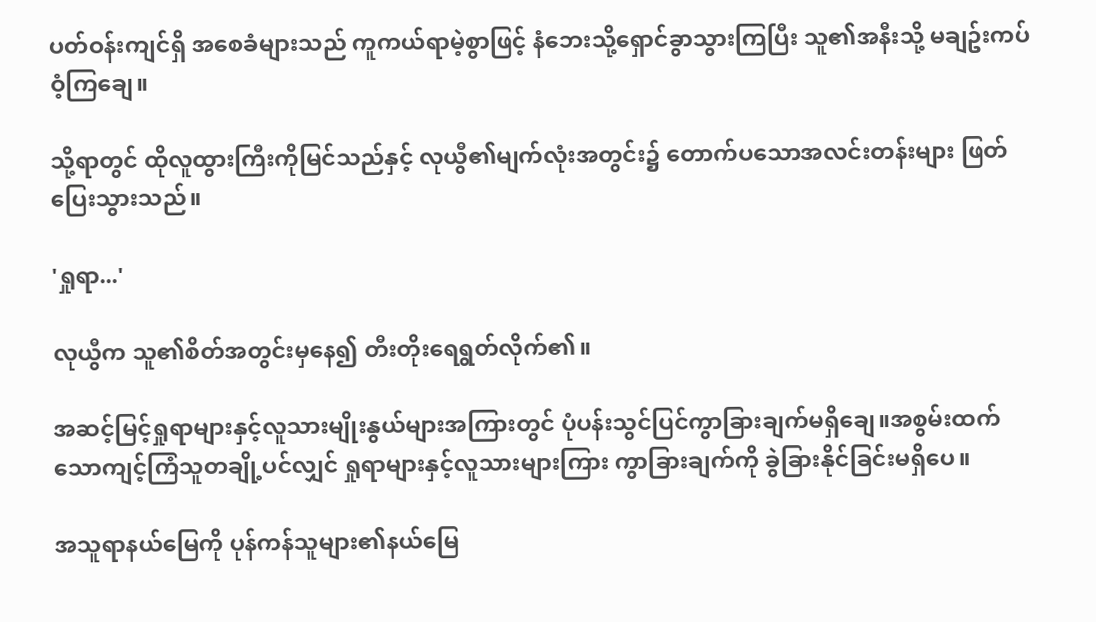ပတ်ဝန်းကျင်ရှိ အစေခံများသည် ကူကယ်ရာမဲ့စွာဖြင့် နံဘေးသို့ရှောင်ခွာသွားကြပြီး သူ၏အနီးသို့ မချဥ်းကပ်ဝံ့ကြချေ။

သို့ရာတွင် ထိုလူထွားကြီးကိုမြင်သည်နှင့် လုယွီ၏မျက်လုံးအတွင်း၌ တောက်ပသောအလင်းတန်းများ ဖြတ်ပြေးသွားသည်။

'ရှုရာ...'

လုယွီက သူ၏စိတ်အတွင်းမှနေ၍ တီးတိုးရေရွတ်လိုက်၏။

အဆင့်မြင့်ရှုရာများနှင့်လူသားမျိုးနွယ်များအကြားတွင် ပုံပန်းသွင်ပြင်ကွာခြားချက်မရှိချေ။အစွမ်းထက်သောကျင့်ကြံသူတချို့ပင်လျှင် ရှုရာများနှင့်လူသားများကြား ကွာခြားချက်ကို ခွဲခြားနိုင်ခြင်းမရှိပေ။

အသူရာနယ်မြေကို ပုန်ကန်သူများ၏နယ်မြေ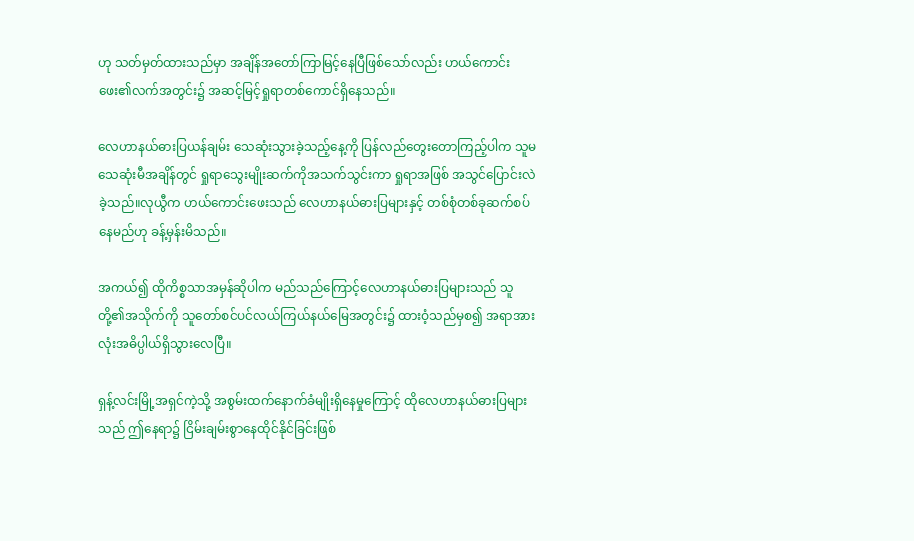ဟု သတ်မှတ်ထားသည်မှာ အချိန်အတော်ကြာမြင့်နေပြီဖြစ်သော်လည်း ဟယ်ကောင်းဖေး၏လက်အတွင်း၌ အဆင့်မြင့်ရှုရာတစ်ကောင်ရှိနေသည်။

လေဟာနယ်ဓားပြယန်ချမ်း သေဆုံးသွားခဲ့သည့်နေ့ကို ပြန်လည်တွေးတောကြည့်ပါက သူမသေဆုံးမီအချိန်တွင် ရှုရာသွေးမျိုးဆက်ကိုအသက်သွင်းကာ ရှုရာအဖြစ် အသွင်ပြောင်းလဲခဲ့သည်။လုယွီက ဟယ်ကောင်းဖေးသည် လေဟာနယ်ဓားပြများနှင့် တစ်စုံတစ်ခုဆက်စပ်နေမည်ဟု ခန့်မှန်းမိသည်။

အကယ်၍ ထိုကိစ္စသာအမှန်ဆိုပါက မည်သည်ကြောင့်လေဟာနယ်ဓားပြများသည် သူတို့၏အသိုက်ကို သူတော်စင်ပင်လယ်ကြယ်နယ်မြေအတွင်း၌ ထားဝံ့သည်မှစ၍ အရာအားလုံးအဓိပ္ပါယ်ရှိသွားလေပြီ။

ရှန့်လင်းမြို့အရှင်ကဲ့သို့ အစွမ်းထက်နောက်ခံမျိုးရှိနေမှုကြောင့် ထိုလေဟာနယ်ဓားပြများသည် ဤနေရာ၌ ငြိမ်းချမ်းစွာနေထိုင်နိုင်ခြင်းဖြစ်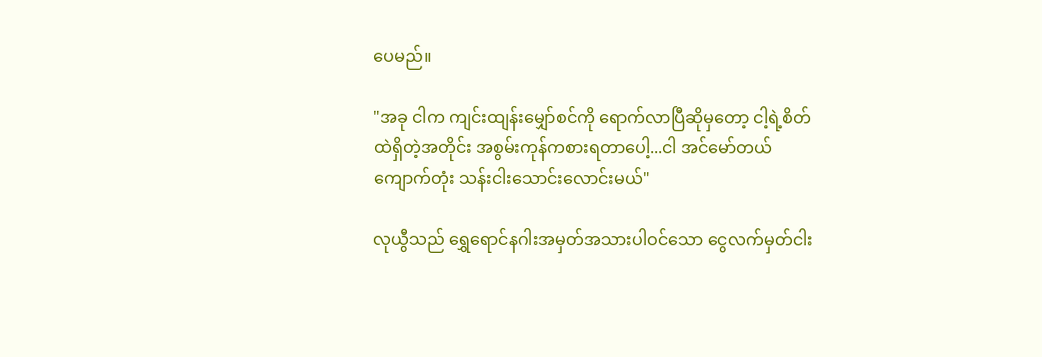ပေမည်။

"အခု ငါက ကျင်းထျန်းမျှော်စင်ကို ရောက်လာပြီဆိုမှတော့ ငါ့ရဲ့စိတ်ထဲရှိတဲ့အတိုင်း အစွမ်းကုန်ကစားရတာပေါ့...ငါ အင်မော်တယ်ကျောက်တုံး သန်းငါးသောင်းလောင်းမယ်"

လုယွီသည် ရွှေရောင်နဂါးအမှတ်အသားပါဝင်သော ငွေလက်မှတ်ငါး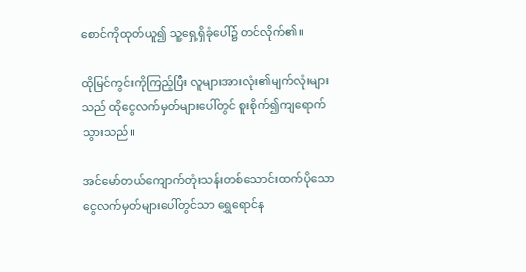စောင်ကိုထုတ်ယူ၍ သူ့ရှေ့ရှိခုံပေါ်၌ တင်လိုက်၏။

ထိုမြင်ကွင်းကိုကြည့်ပြီး လူများအားလုံး၏မျက်လုံးများသည် ထိုငွေလက်မှတ်များပေါ်တွင် စူးစိုက်၍ကျရောက်သွားသည်။

အင်မော်တယ်ကျောက်တုံးသန်းတစ်သောင်းထက်ပိုသော ငွေလက်မှတ်များပေါ်တွင်သာ ရွှေရောင်န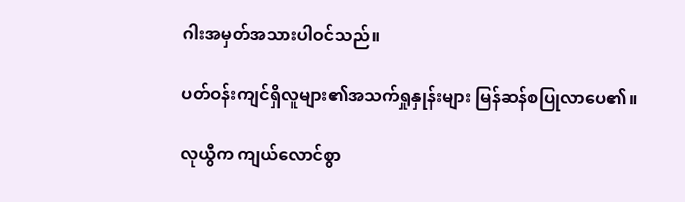ဂါးအမှတ်အသားပါဝင်သည်။

ပတ်ဝန်းကျင်ရှိလူများ၏အသက်ရှုနှုန်းများ မြန်ဆန်စပြုလာပေ၏။

လုယွီက ကျယ်လောင်စွာ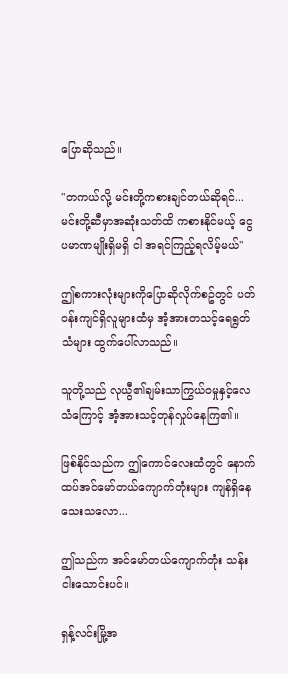ပြောဆိုသည်။

"တကယ်လို့ မင်းတို့ကစားချင်တယ်ဆိုရင်...မင်းတို့ဆီမှာအဆုံးသတ်ထိ ကစားနိုင်မယ့် ငွေပမာဏမျိုးရှိမရှိ ငါ အရင်ကြည့်ရလိမ့်မယ်"

ဤစကားလုံးများကိုပြောဆိုလိုက်စဥ်တွင် ပတ်ဝန်းကျင်ရှိလူများထံမှ အံ့အားတသင့်ရေရွတ်သံများ ထွက်ပေါ်လာသည်။

သူတို့သည် လုယွီ၏ချမ်းသာကြွယ်ဝမှုနှင့်လေသံကြောင့် အံ့အားသင့်တုန်လှုပ်နေကြ၏။

ဖြစ်နိုင်သည်က ဤကောင်လေးထံတွင် နောက်ထပ်အင်မော်တယ်ကျောက်တုံးများ ကျန်ရှိနေသေးသလော...

ဤသည်က အင်မော်တယ်ကျောက်တုံး သန်းငါးသောင်းပင်။

ရှန့်လင်းမြို့အ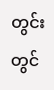တွင်းတွင်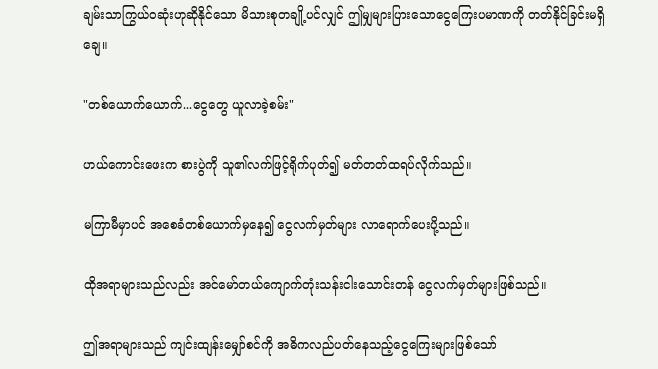ချမ်းသာကြွယ်ဝဆုံးဟုဆိုနိုင်သော မိသားစုတချို့ပင်လျှင် ဤမျှများပြားသောငွေကြေးပမာဏကို တတ်နိုင်ခြင်းမရှိချေ။

"တစ်ယောက်ယောက်...ငွေတွေ ယူလာခဲ့စမ်း"

ဟယ်ကောင်းဖေးက စားပွဲကို သူ၏လက်ဖြင့်ရိုက်ပုတ်၍ မတ်တတ်ထရပ်လိုက်သည်။

မကြာမီမှာပင် အစေခံတစ်ယောက်မှနေ၍ ငွေလက်မှတ်များ လာရောက်ပေးပို့သည်။

ထိုအရာများသည်လည်း အင်မော်တယ်ကျောက်တုံးသန်းငါးသောင်းတန် ငွေလက်မှတ်များဖြစ်သည်။

ဤအရာများသည် ကျင်းထျန်းမျှော်စင်ကို အဓိကလည်ပတ်နေသည့်ငွေကြေးများဖြစ်သော်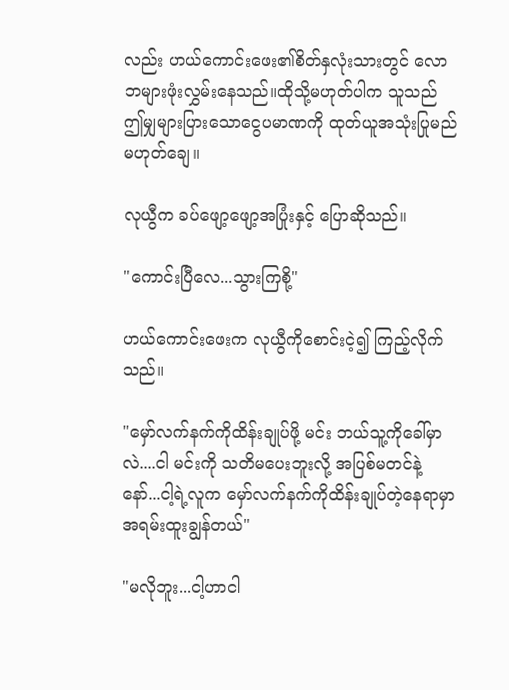လည်း ဟယ်ကောင်းဖေး၏စိတ်နှလုံးသားတွင် လောဘများဖုံးလွှမ်းနေသည်။ထိုသို့မဟုတ်ပါက သူသည် ဤမျှများပြားသောငွေပမာဏကို ထုတ်ယူအသုံးပြုမည်မဟုတ်ချေ။

လုယွီက ခပ်ဖျော့ဖျော့အပြုံးနှင့် ပြောဆိုသည်။

"ကောင်းပြီလေ...သွားကြစို့"

ဟယ်ကောင်းဖေးက လုယွီကိုစောင်းငဲ့၍ ကြည့်လိုက်သည်။

"မှော်လက်နက်ကိုထိန်းချုပ်ဖို့ မင်း ဘယ်သူ့ကိုခေါ်မှာလဲ....ငါ မင်းကို သတိမပေးဘူးလို့ အပြစ်မတင်နဲ့နော်...ငါ့ရဲ့လူက မှော်လက်နက်ကိုထိန်းချုပ်တဲ့နေရာမှာ အရမ်းထူးချွန်တယ်"

"မလိုဘူး...ငါ့ဟာငါ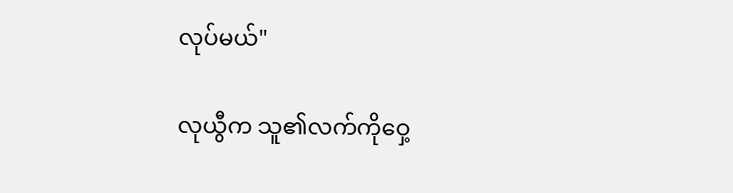လုပ်မယ်"

လုယွီက သူ၏လက်ကိုဝှေ့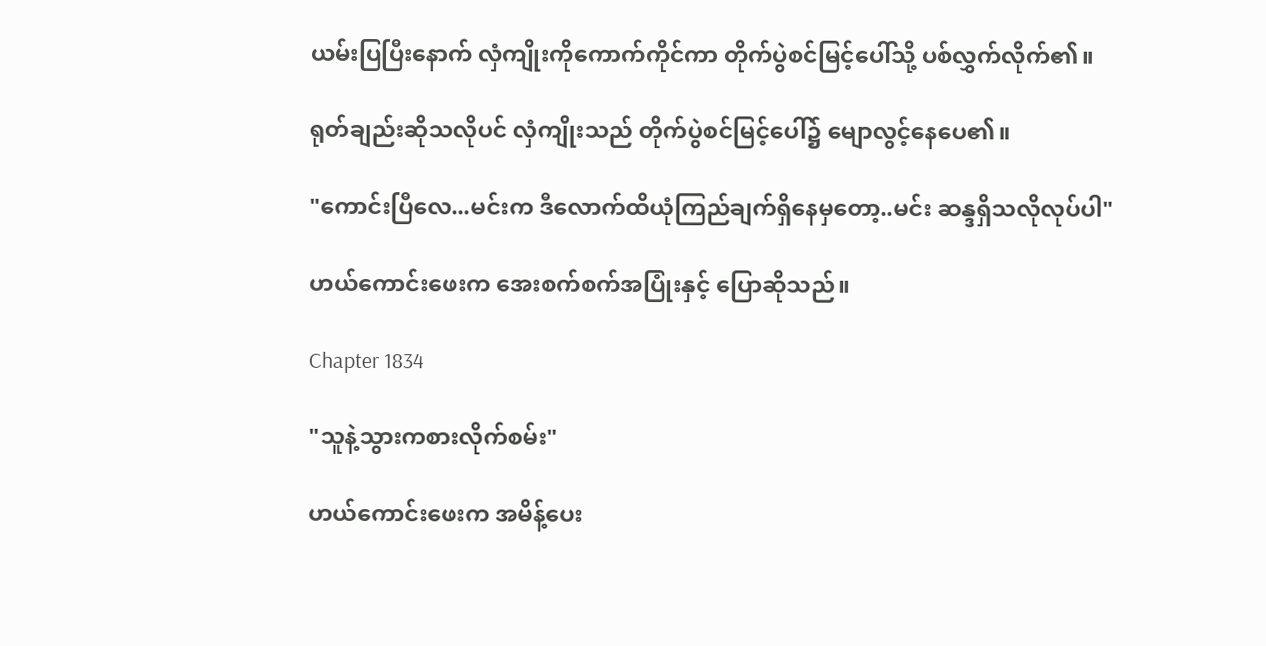ယမ်းပြပြီးနောက် လှံကျိုးကိုကောက်ကိုင်ကာ တိုက်ပွဲစင်မြင့်ပေါ်သို့ ပစ်လွှက်လိုက်၏။

ရုတ်ချည်းဆိုသလိုပင် လှံကျိုးသည် တိုက်ပွဲစင်မြင့်ပေါ်၌ မျောလွင့်နေပေ၏။

"ကောင်းပြီလေ...မင်းက ဒီလောက်ထိယုံကြည်ချက်ရှိနေမှတော့..မင်း ဆန္ဒရှိသလိုလုပ်ပါ"

ဟယ်ကောင်းဖေးက အေးစက်စက်အပြုံးနှင့် ပြောဆိုသည်။

Chapter 1834

"သူနဲ့သွားကစားလိုက်စမ်း"

ဟယ်ကောင်းဖေးက အမိန့်ပေး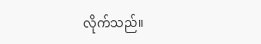လိုက်သည်။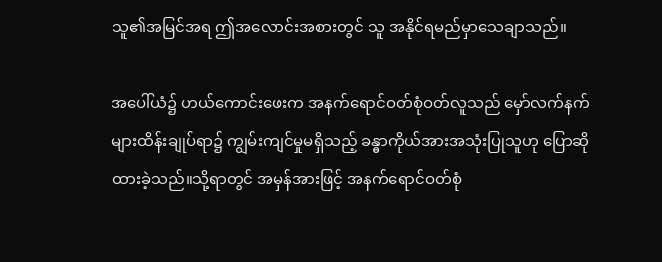သူ၏အမြင်အရ ဤအလောင်းအစားတွင် သူ အနိုင်ရမည်မှာသေချာသည်။

အပေါ်ယံ၌ ဟယ်ကောင်းဖေးက အနက်ရောင်ဝတ်စုံဝတ်လူသည် မှော်လက်နက်များထိန်းချုပ်ရာ၌ ကျွမ်းကျင်မှုမရှိသည့် ခန္ဓာကိုယ်အားအသုံးပြုသူဟု ပြောဆိုထားခဲ့သည်။သို့ရာတွင် အမှန်အားဖြင့် အနက်ရောင်ဝတ်စုံ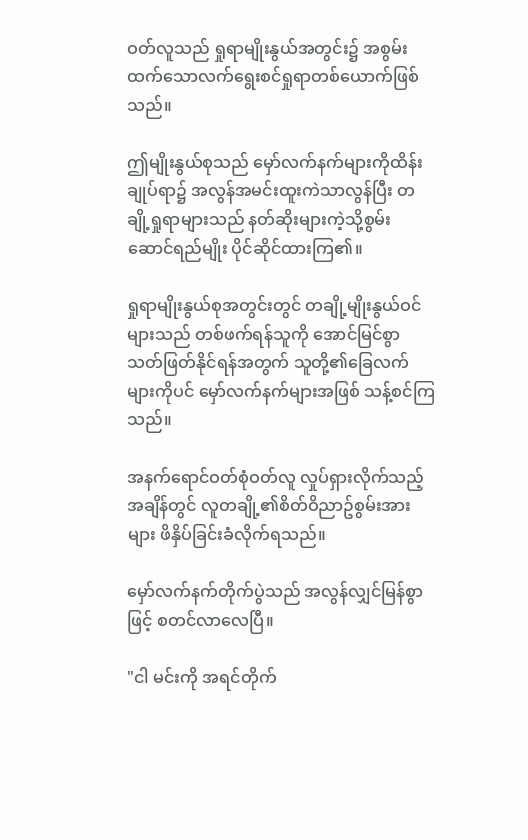ဝတ်လူသည် ရှုရာမျိုးနွယ်အတွင်း၌ အစွမ်းထက်သောလက်ရွေးစင်ရှုရာတစ်ယောက်ဖြစ်သည်။

ဤမျိုးနွယ်စုသည် မှော်လက်နက်များကိုထိန်းချုပ်ရာ၌ အလွန်အမင်းထူးကဲသာလွန်ပြီး တချို့ရှုရာများသည် နတ်ဆိုးများကဲ့သို့စွမ်းဆောင်ရည်မျိုး ပိုင်ဆိုင်ထားကြ၏။

ရှုရာမျိုးနွယ်စုအတွင်းတွင် တချို့မျိုးနွယ်ဝင်များသည် တစ်ဖက်ရန်သူကို အောင်မြင်စွာသတ်ဖြတ်နိုင်ရန်အတွက် သူတို့၏ခြေလက်များကိုပင် မှော်လက်နက်များအဖြစ် သန့်စင်ကြသည်။

အနက်ရောင်ဝတ်စုံဝတ်လူ လှုပ်ရှားလိုက်သည့်အချိန်တွင် လူတချို့၏စိတ်ဝိညာဥ်စွမ်းအားများ ဖိနှိပ်ခြင်းခံလိုက်ရသည်။

မှော်လက်နက်တိုက်ပွဲသည် အလွန်လျှင်မြန်စွာဖြင့် စတင်လာလေပြီ။

"ငါ မင်းကို အရင်တိုက်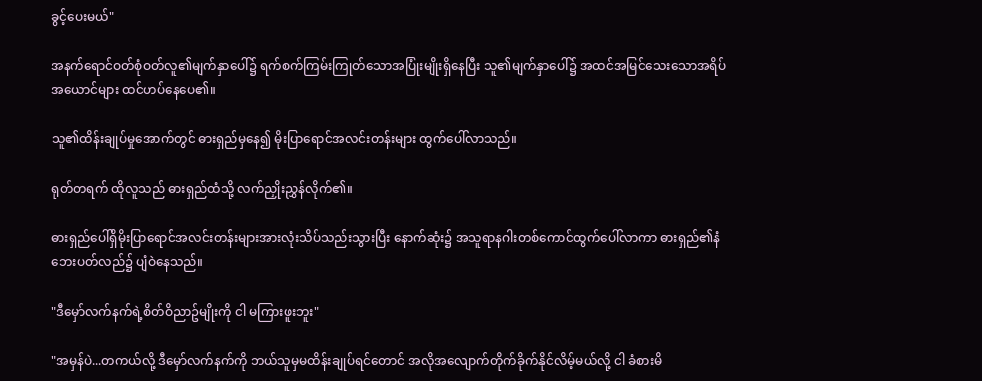ခွင့်ပေးမယ်"

အနက်ရောင်ဝတ်စုံဝတ်လူ၏မျက်နှာပေါ်၌ ရက်စက်ကြမ်းကြုတ်သောအပြုံးမျိုးရှိနေပြီး သူ၏မျက်နှာပေါ်၌ အထင်အမြင်သေးသောအရိပ်အယောင်များ ထင်ဟပ်နေပေ၏။

သူ၏ထိန်းချုပ်မှုအောက်တွင် ဓားရှည်မှနေ၍ မိုးပြာရောင်အလင်းတန်းများ ထွက်ပေါ်လာသည်။

ရုတ်တရက် ထိုလူသည် ဓားရှည်ထံသို့ လက်ညှိုးညွှန်လိုက်၏။

ဓားရှည်ပေါ်ရှိမိုးပြာရောင်အလင်းတန်းများအားလုံးသိပ်သည်းသွားပြီး နောက်ဆုံး၌ အသူရာနဂါးတစ်ကောင်ထွက်ပေါ်လာကာ ဓားရှည်၏နံဘေးပတ်လည်၌ ပျံဝဲနေသည်။

"ဒီမှော်လက်နက်ရဲ့စိတ်ဝိညာဥ်မျိုးကို ငါ မကြားဖူးဘူး"

"အမှန်ပဲ...တကယ်လို့ ဒီမှော်လက်နက်ကို ဘယ်သူမှမထိန်းချုပ်ရင်တောင် အလိုအလျောက်တိုက်ခိုက်နိုင်လိမ့်မယ်လို့ ငါ ခံစားမိ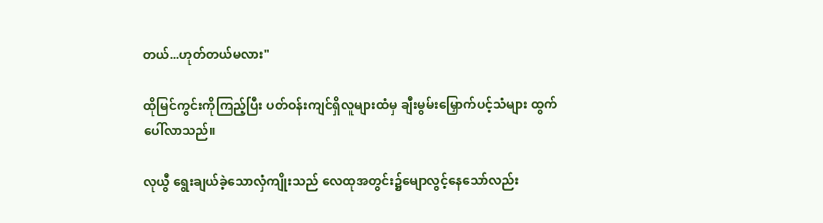တယ်...ဟုတ်တယ်မလား"

ထိုမြင်ကွင်းကိုကြည့်ပြီး ပတ်ဝန်းကျင်ရှိလူများထံမှ ချီးမွမ်းမြှောက်ပင့်သံများ ထွက်ပေါ်လာသည်။

လုယွီ ရွေးချယ်ခဲ့သောလှံကျိုးသည် လေထုအတွင်း၌မျောလွင့်နေသော်လည်း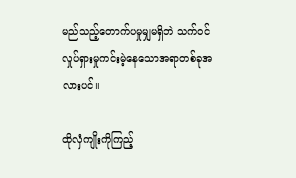မည်သည့်တောက်ပမှုမျှမရှိဘဲ သက်ဝင်လှုပ်ရှားမှုကင်းမဲ့နေသောအရာတစ်ခုအလားပင်။

ထိုလှံကျိုးကိုကြည့်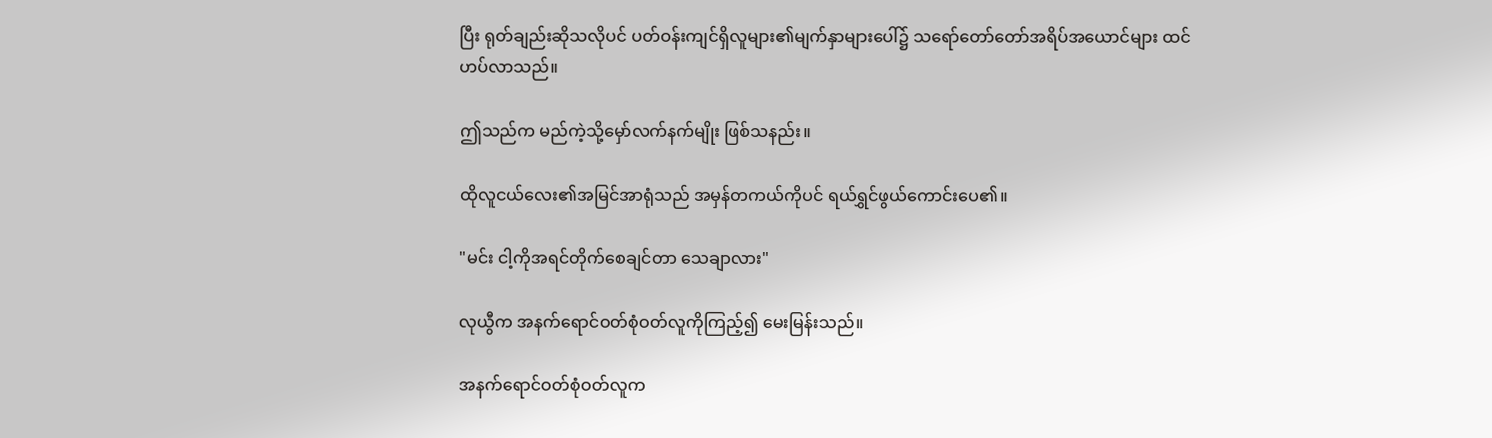ပြီး ရုတ်ချည်းဆိုသလိုပင် ပတ်ဝန်းကျင်ရှိလူများ၏မျက်နှာများပေါ်၌ သရော်တော်တော်အရိပ်အယောင်များ ထင်ဟပ်လာသည်။

ဤသည်က မည်ကဲ့သို့မှော်လက်နက်မျိုး ဖြစ်သနည်း။

ထိုလူငယ်လေး၏အမြင်အာရုံသည် အမှန်တကယ်ကိုပင် ရယ်ရွှင်ဖွယ်ကောင်းပေ၏။

"မင်း ငါ့ကိုအရင်တိုက်စေချင်တာ သေချာလား"

လုယွီက အနက်ရောင်ဝတ်စုံဝတ်လူကိုကြည့်၍ မေးမြန်းသည်။

အနက်ရောင်ဝတ်စုံဝတ်လူက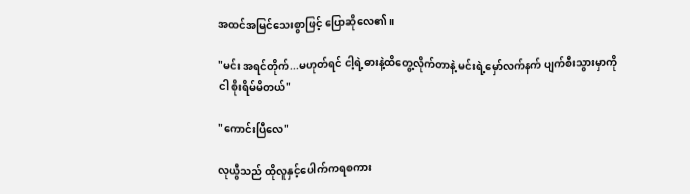အထင်အမြင်သေးစွာဖြင့် ပြောဆိုလေ၏။

"မင်း အရင်တိုက်...မဟုတ်ရင် ငါ့ရဲ့ဓားနဲ့ထိတွေ့လိုက်တာနဲ့ မင်းရဲ့မှော်လက်နက် ပျက်စီးသွားမှာကို ငါ စိုးရိမ်မိတယ်"

"ကောင်းပြီလေ"

လုယွီသည် ထိုလူနှင့်ပေါက်ကရစကား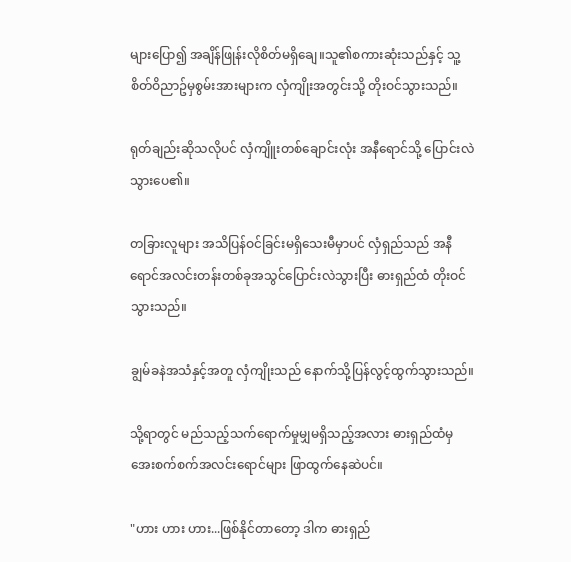များပြော၍ အချိန်ဖြုန်းလိုစိတ်မရှိချေ။သူ၏စကားဆုံးသည်နှင့် သူ့စိတ်ဝိညာဥ်မှစွမ်းအားများက လှံကျိုးအတွင်းသို့ တိုးဝင်သွားသည်။

ရုတ်ချည်းဆိုသလိုပင် လှံကျိူးတစ်ချောင်းလုံး အနီရောင်သို့ ပြောင်းလဲသွားပေ၏။

တခြားလူများ အသိပြန်ဝင်ခြင်းမရှိသေးမီမှာပင် လှံရှည်သည် အနီရောင်အလင်းတန်းတစ်ခုအသွင်ပြောင်းလဲသွားပြီး ဓားရှည်ထံ တိုးဝင်သွားသည်။

ချွမ်ခနဲအသံနှင့်အတူ လှံကျိုးသည် နောက်သို့ပြန်လွင့်ထွက်သွားသည်။

သို့ရာတွင် မည်သည့်သက်ရောက်မှုမျှမရှိသည့်အလား ဓားရှည်ထံမှ အေးစက်စက်အလင်းရောင်များ ဖြာထွက်နေဆဲပင်။

"ဟား ဟား ဟား...ဖြစ်နိုင်တာတော့ ဒါက ဓားရှည်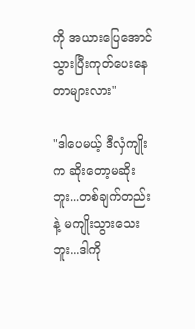ကို အယားပြေအောင် သွားပြီးကုတ်ပေးနေတာများလား"

"ဒါပေမယ့် ဒီလှံကျိုးက ဆိုးတော့မဆိုးဘူး...တစ်ချက်တည်းနဲ့ မကျိုးသွားသေးဘူး...ဒါကို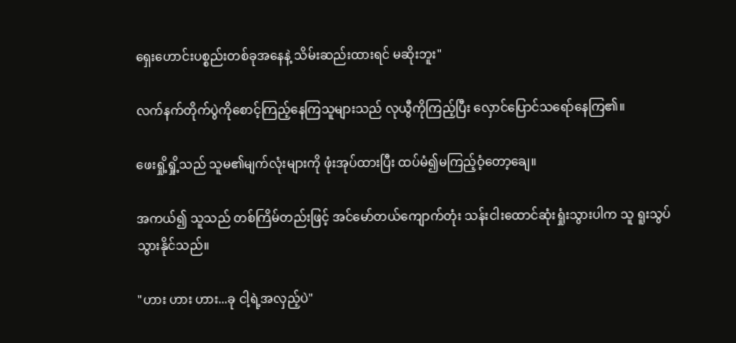ရှေးဟောင်းပစ္စည်းတစ်ခုအနေနဲ့ သိမ်းဆည်းထားရင် မဆိုးဘူး"

လက်နက်တိုက်ပွဲကိုစောင့်ကြည့်နေကြသူများသည် လုယွီကိုကြည့်ပြီး လှောင်ပြောင်သရော်နေကြ၏။

ဖေးရှို့ရှို့သည် သူမ၏မျက်လုံးများကို ဖုံးအုပ်ထားပြီး ထပ်မံ၍မကြည့်ဝံ့တော့ချေ။

အကယ်၍ သူသည် တစ်ကြိမ်တည်းဖြင့် အင်မော်တယ်ကျောက်တုံး သန်းငါးထောင်ဆုံးရှုံးသွားပါက သူ ရူးသွပ်သွားနိုင်သည်။

"ဟား ဟား ဟား...ခု ငါ့ရဲ့အလှည့်ပဲ"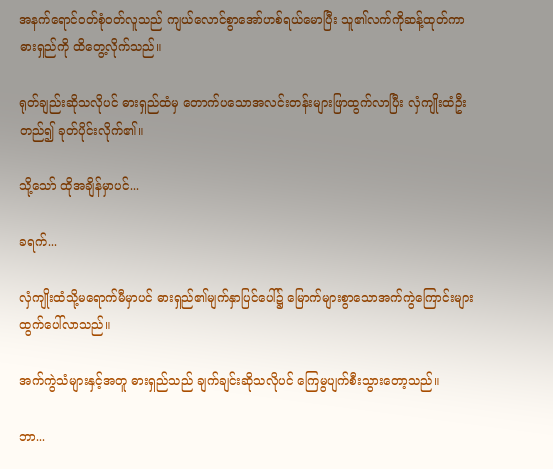အနက်ရောင်ဝတ်စုံဝတ်လူသည် ကျယ်လောင်စွာအော်ဟစ်ရယ်မောပြီး သူ၏လက်ကိုဆန့်ထုတ်ကာ ဓားရှည်ကို ထိတွေ့လိုက်သည်။

ရုတ်ချည်းဆိုသလိုပင် ဓားရှည်ထံမှ တောက်ပသောအလင်းတန်းများဖြာထွက်လာပြီး လှံကျိုးထံဦးတည်၍ ခုတ်ပိုင်းလိုက်၏။

သို့သော် ထိုအချိန်မှာပင်...

ခရက်...

လှံကျိုးထံသို့မရောက်မီမှာပင် ဓားရှည်၏မျက်နှာပြင်ပေါ်၌ မြောက်များစွာသောအက်ကွဲကြောင်းများ ထွက်ပေါ်လာသည်။

အက်ကွဲသံများနှင့်အတူ ဓားရှည်သည် ချက်ချင်းဆိုသလိုပင် ကြေမွပျက်စီးသွားတော့သည်။

ဘာ...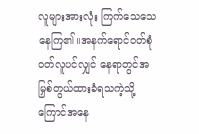လူများအားလုံး ကြက်သေသေနေကြ၏။အနက်ရောင်ဝတ်စုံဝတ်လူပင်လျှင် နေရာတွင်အမြှစ်တွယ်ထားခံရသကဲ့သို့ ကြောင်အနေ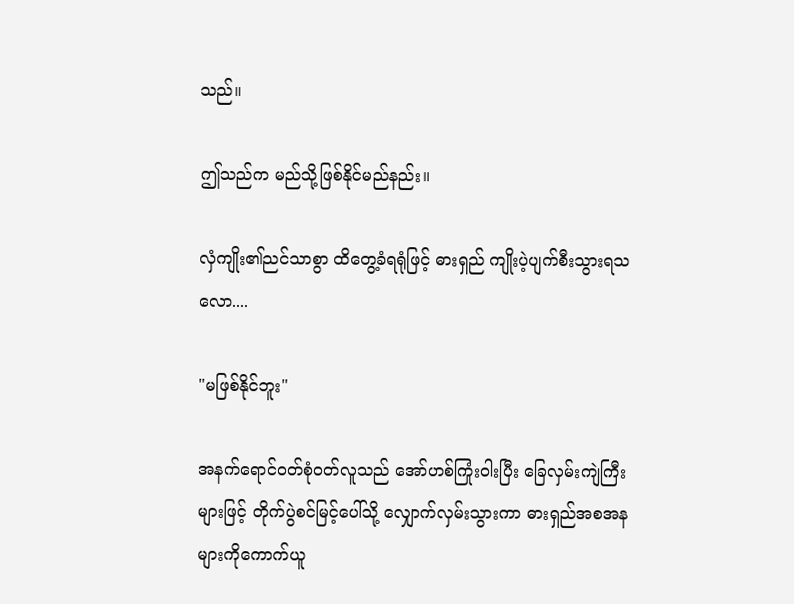သည်။

ဤသည်က မည်သို့ဖြစ်နိုင်မည်နည်း။

လှံကျိုး၏ညင်သာစွာ ထိတွေ့ခံရရုံဖြင့် ဓားရှည် ကျိုးပဲ့ပျက်စီးသွားရသလော....

"မဖြစ်နိုင်ဘူး"

အနက်ရောင်ဝတ်စုံဝတ်လူသည် အော်ဟစ်ကြုံးဝါးပြီး ခြေလှမ်းကျဲကြီးများဖြင့် တိုက်ပွဲစင်မြင့်ပေါ်သို့ လျှောက်လှမ်းသွားကာ ဓားရှည်အစအနများကိုကောက်ယူ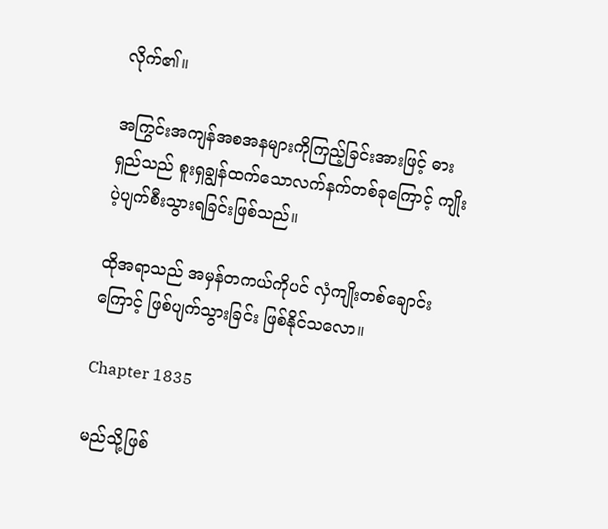လိုက်၏။

အကြွင်းအကျန်အစအနများကိုကြည့်ခြင်းအားဖြင့် ဓားရှည်သည် စူးရှချွန်ထက်သောလက်နက်တစ်ခုကြောင့် ကျိုးပဲ့ပျက်စီးသွားရခြင်းဖြစ်သည်။

ထိုအရာသည် အမှန်တကယ်ကိုပင် လှံကျိုးတစ်ချောင်းကြောင့် ဖြစ်ပျက်သွားခြင်း ဖြစ်နိုင်သလော။

Chapter 1835

မည်သို့ဖြစ်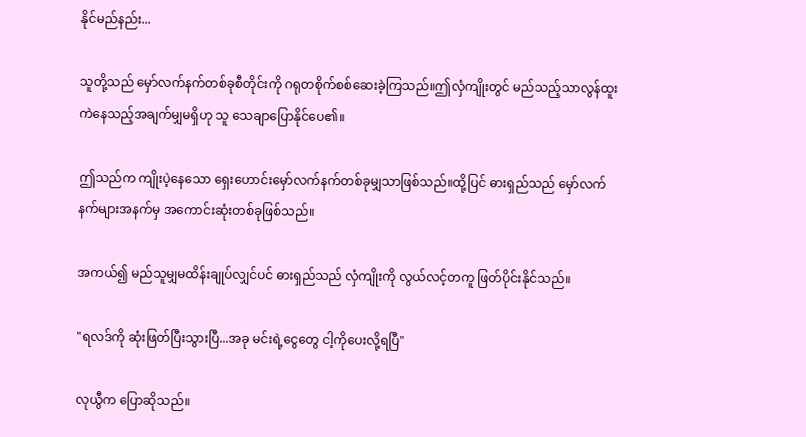နိုင်မည်နည်း...

သူတို့သည် မှော်လက်နက်တစ်ခုစီတိုင်းကို ဂရုတစိုက်စစ်ဆေးခဲ့ကြသည်။ဤလှံကျိုးတွင် မည်သည့်သာလွန်ထူးကဲနေသည့်အချက်မျှမရှိဟု သူ သေချာပြောနိုင်ပေ၏။

ဤသည်က ကျိုးပဲ့နေသော ရှေးဟောင်းမှော်လက်နက်တစ်ခုမျှသာဖြစ်သည်။ထို့ပြင် ဓားရှည်သည် မှော်လက်နက်များအနက်မှ အကောင်းဆုံးတစ်ခုဖြစ်သည်။

အကယ်၍ မည်သူမျှမထိန်းချုပ်လျှင်ပင် ဓားရှည်သည် လှံကျိုးကို လွယ်လင့်တကူ ဖြတ်ပိုင်းနိုင်သည်။

"ရလဒ်ကို ဆုံးဖြတ်ပြီးသွားပြီ...အခု မင်းရဲ့ငွေတွေ ငါ့ကိုပေးလို့ရပြီ"

လုယွီက ပြောဆိုသည်။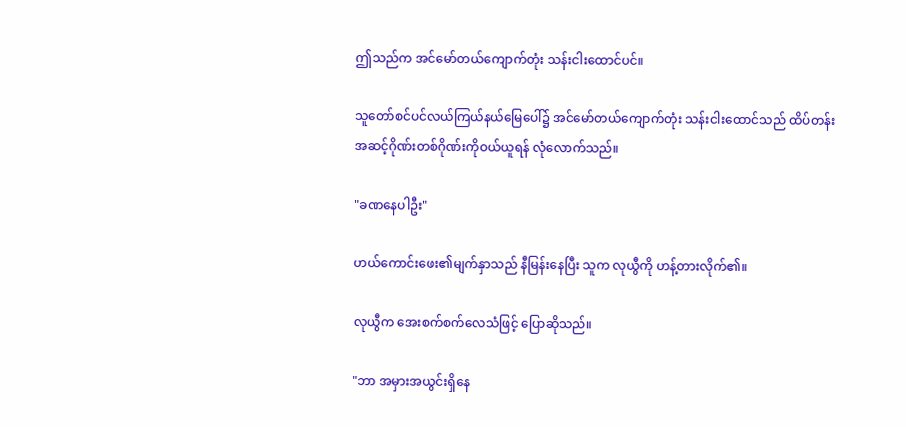ဤသည်က အင်မော်တယ်ကျောက်တုံး သန်းငါးထောင်ပင်။

သူတော်စင်ပင်လယ်ကြယ်နယ်မြေပေါ်၌ အင်မော်တယ်ကျောက်တုံး သန်းငါးထောင်သည် ထိပ်တန်းအဆင့်ဂိုဏ်းတစ်ဂိုဏ်းကိုဝယ်ယူရန် လုံလောက်သည်။

"ခဏနေပါဦး"

ဟယ်ကောင်းဖေး၏မျက်နှာသည် နီမြန်းနေပြီး သူက လုယွီကို ဟန့်တားလိုက်၏။

လုယွီက အေးစက်စက်လေသံဖြင့် ပြောဆိုသည်။

"ဘာ အမှားအယွင်းရှိနေ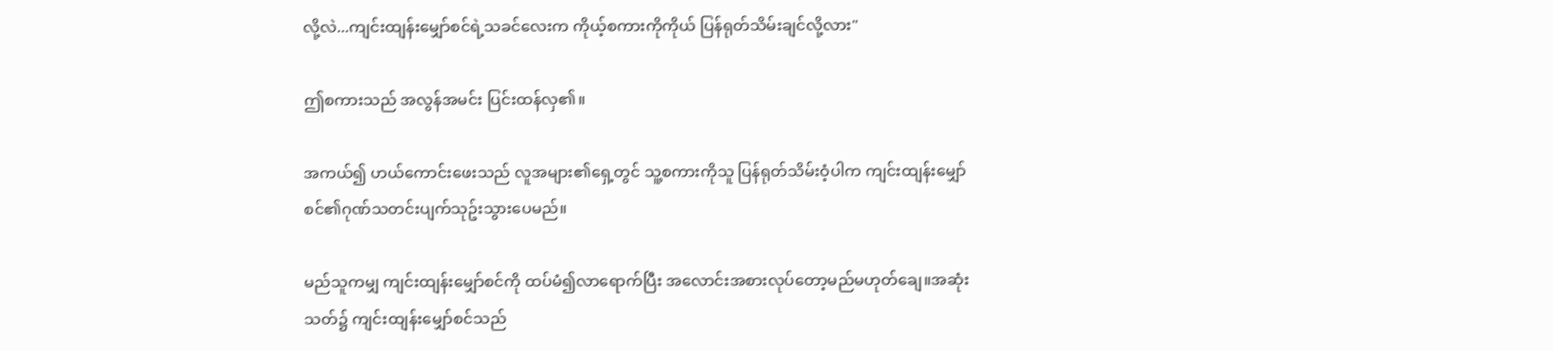လို့လဲ...ကျင်းထျန်းမျှော်စင်ရဲ့သခင်လေးက ကိုယ့်စကားကိုကိုယ် ပြန်ရုတ်သိမ်းချင်လို့လား"

ဤစကားသည် အလွန်အမင်း ပြင်းထန်လှ၏။

အကယ်၍ ဟယ်ကောင်းဖေးသည် လူအများ၏ရှေ့တွင် သူ့စကားကိုသူ ပြန်ရုတ်သိမ်းဝံ့ပါက ကျင်းထျန်းမျှော်စင်၏ဂုဏ်သတင်းပျက်သုဥ်းသွားပေမည်။

မည်သူကမျှ ကျင်းထျန်းမျှော်စင်ကို ထပ်မံ၍လာရောက်ပြီး အလောင်းအစားလုပ်တော့မည်မဟုတ်ချေ။အဆုံးသတ်၌ ကျင်းထျန်းမျှော်စင်သည်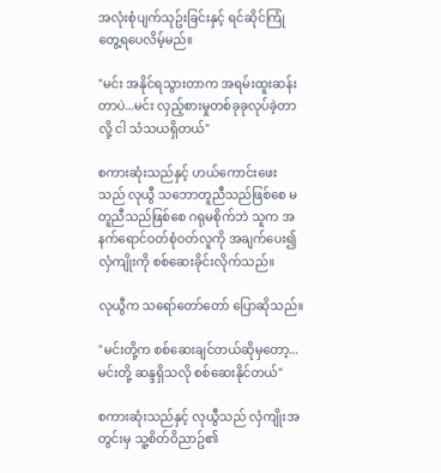အလုံးစုံပျက်သုဥ်းခြင်းနှင့် ရင်ဆိုင်ကြုံတွေ့ရပေလိမ့်မည်။

"မင်း အနိုင်ရသွားတာက အရမ်းထူးဆန်းတာပဲ...မင်း လှည့်စားမှုတစ်ခုခုလုပ်ခဲ့တာလို့ ငါ သံသယရှိတယ်"

စကားဆုံးသည်နှင့် ဟယ်ကောင်းဖေးသည် လုယွီ သဘောတူညီသည်ဖြစ်စေ မတူညီသည်ဖြစ်စေ ဂရုမစိုက်ဘဲ သူက အနက်ရောင်ဝတ်စုံဝတ်လူကို အချက်ပေး၍ လှံကျိုးကို စစ်ဆေးခိုင်းလိုက်သည်။

လုယွီက သရော်တော်တော် ပြောဆိုသည်။

"မင်းတို့က စစ်ဆေးချင်တယ်ဆိုမှတော့...မင်းတို့ ဆန္ဒရှိသလို စစ်ဆေးနိုင်တယ်"

စကားဆုံးသည်နှင့် လုယွီသည် လှံကျိုးအတွင်းမှ သူ့စိတ်ဝိညာဥ်၏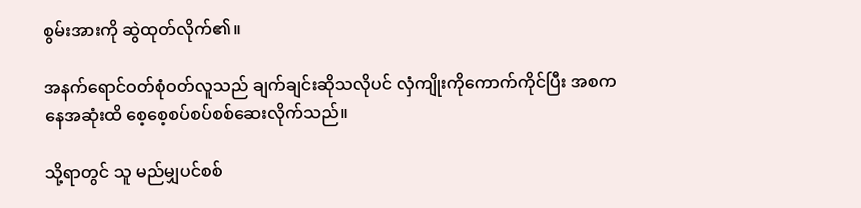စွမ်းအားကို ဆွဲထုတ်လိုက်၏။

အနက်ရောင်ဝတ်စုံဝတ်လူသည် ချက်ချင်းဆိုသလိုပင် လှံကျိုးကိုကောက်ကိုင်ပြီး အစကနေအဆုံးထိ စေ့စေ့စပ်စပ်စစ်ဆေးလိုက်သည်။

သို့ရာတွင် သူ မည်မျှပင်စစ်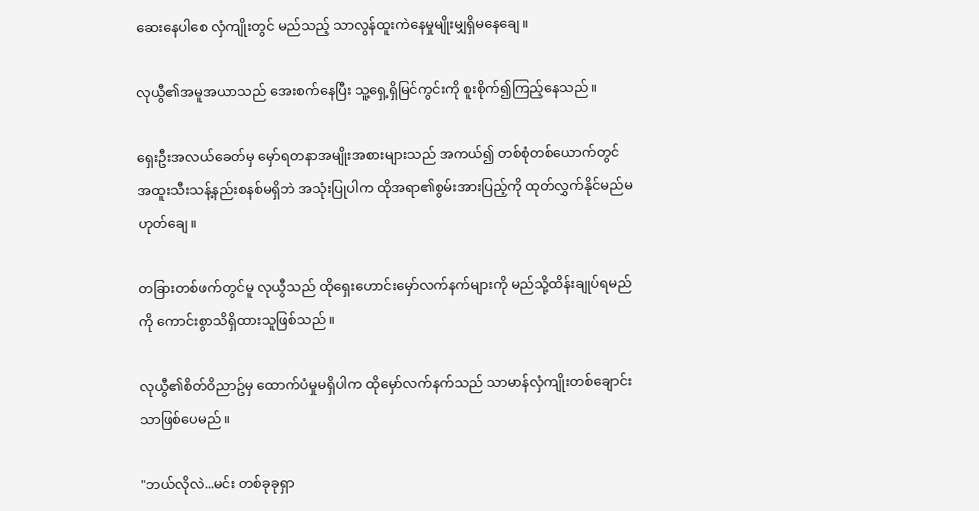ဆေးနေပါစေ လှံကျိုးတွင် မည်သည့် သာလွန်ထူးကဲနေမှုမျိုးမျှရှိမနေချေ။

လုယွီ၏အမူအယာသည် အေးစက်နေပြီး သူ့ရှေ့ရှိမြင်ကွင်းကို စူးစိုက်၍ကြည့်နေသည်။

ရှေးဦးအလယ်ခေတ်မှ မှော်ရတနာအမျိုးအစားများသည် အကယ်၍ တစ်စုံတစ်ယောက်တွင် အထူးသီးသန့်နည်းစနစ်မရှိဘဲ အသုံးပြုပါက ထိုအရာ၏စွမ်းအားပြည့်ကို ထုတ်လွှက်နိုင်မည်မဟုတ်ချေ။

တခြားတစ်ဖက်တွင်မူ လုယွီသည် ထိုရှေးဟောင်းမှော်လက်နက်များကို မည်သို့ထိန်းချုပ်ရမည်ကို ကောင်းစွာသိရှိထားသူဖြစ်သည်။

လုယွီ၏စိတ်ဝိညာဥ်မှ ထောက်ပံမှုမရှိပါက ထိုမှော်လက်နက်သည် သာမာန်လှံကျိုးတစ်ချောင်းသာဖြစ်ပေမည်။

"ဘယ်လိုလဲ...မင်း တစ်ခုခုရှာ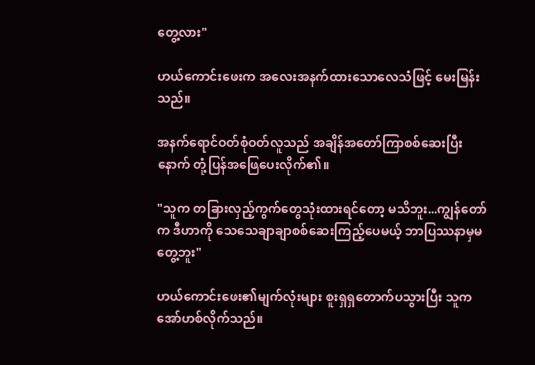တွေ့လား"

ဟယ်ကောင်းဖေးက အလေးအနက်ထားသောလေသံဖြင့် မေးမြန်းသည်။

အနက်ရောင်ဝတ်စုံဝတ်လူသည် အချိန်အတော်ကြာစစ်ဆေးပြီးနောက် တုံ့ပြန်အဖြေပေးလိုက်၏။

"သူက တခြားလှည့်ကွက်တွေသုံးထားရင်တော့ မသိဘူး...ကျွန်တော်က ဒီဟာကို သေသေချာချာစစ်ဆေးကြည့်ပေမယ့် ဘာပြဿနာမှမတွေ့ဘူး"

ဟယ်ကောင်းဖေး၏မျက်လုံးများ စူးရှရှတောက်ပသွားပြီး သူက အော်ဟစ်လိုက်သည်။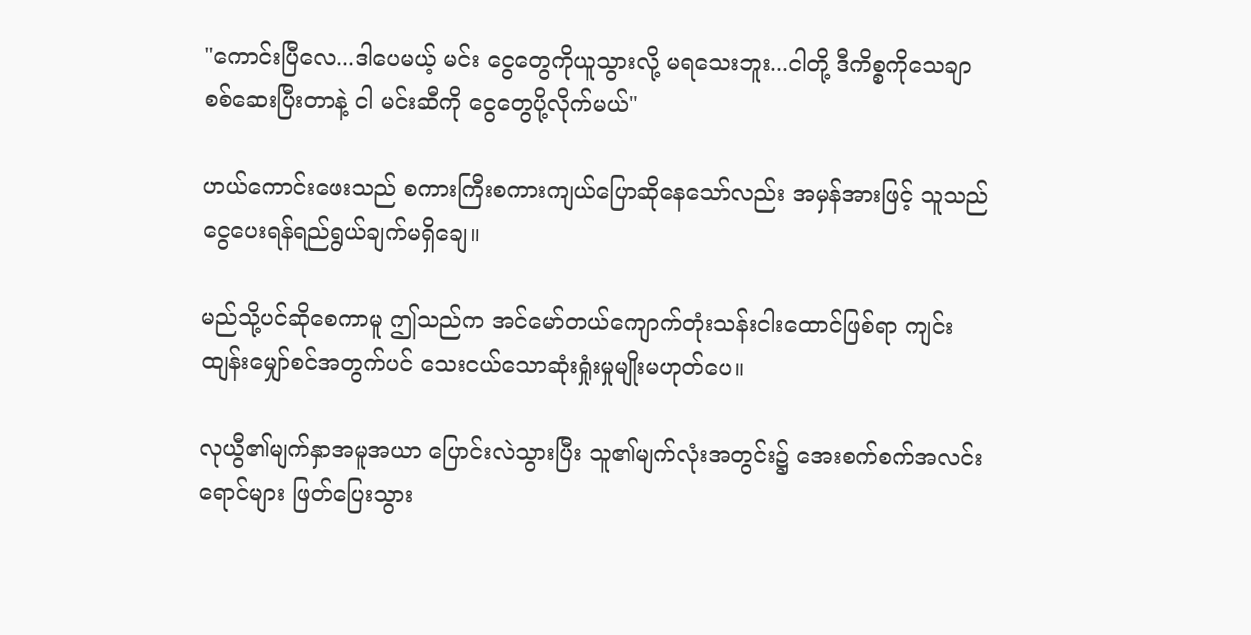"ကောင်းပြီလေ...ဒါပေမယ့် မင်း ငွေတွေကိုယူသွားလို့ မရသေးဘူး...ငါတို့ ဒီကိစ္စကိုသေချာစစ်ဆေးပြီးတာနဲ့ ငါ မင်းဆီကို ငွေတွေပို့လိုက်မယ်"

ဟယ်ကောင်းဖေးသည် စကားကြီးစကားကျယ်ပြောဆိုနေသော်လည်း အမှန်အားဖြင့် သူသည် ငွေပေးရန်ရည်ရွယ်ချက်မရှိချေ။

မည်သို့ပင်ဆိုစေကာမူ ဤသည်က အင်မော်တယ်ကျောက်တုံးသန်းငါးထောင်ဖြစ်ရာ ကျင်းထျန်းမျှော်စင်အတွက်ပင် သေးငယ်သောဆုံးရှုံးမှုမျိုးမဟုတ်ပေ။

လုယွီ၏မျက်နှာအမူအယာ ပြောင်းလဲသွားပြီး သူ၏မျက်လုံးအတွင်း၌ အေးစက်စက်အလင်းရောင်များ ဖြတ်ပြေးသွား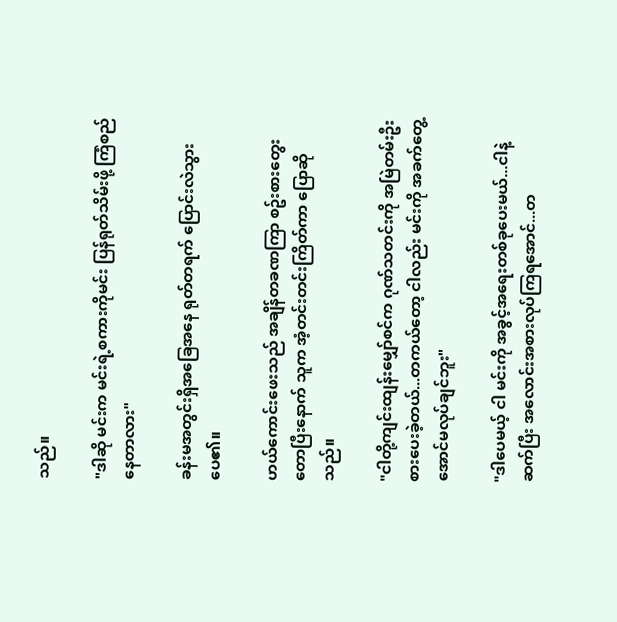သည်။

"ဒါဆို မင်းက မင်းရဲ့စကားကိုမင်း ပြန်ရုတ်သိမ်းဖို့ ကြံစည်နေတာလား"

ခန်းမအတွင်းရှိအခြေအနေ ရုတ်တရက် ပြောင်းလဲသွားပေ၏။

ဟယ်ကောင်းဖေးသည် အချိန်တခဏကြာ စဥ်းစားတွေးတောပြီးနောက် သူက အံ့တင်းတင်းကြိတ်ကာ ပြောဆိုသည်။

"ငါတို့ကျင်းထျန်းမျှော်စင်က ဂုဏ်သတင်းကို အမြဲတမ်းဦးစားပေးခဲ့တယ်...တကယ်တော့ ငါလည်း မင်းကို အခက်တွေ့အောင်မလုပ်ချင်ဘူး"

"ဒါပေမယ့် ငါ မင်းကို အခွင့်အရေးတစ်ခုပေးမယ်...ငါနဲ့ဆက်ပြီး အလောင်းအစားလုပ်ကြရအောင်...တ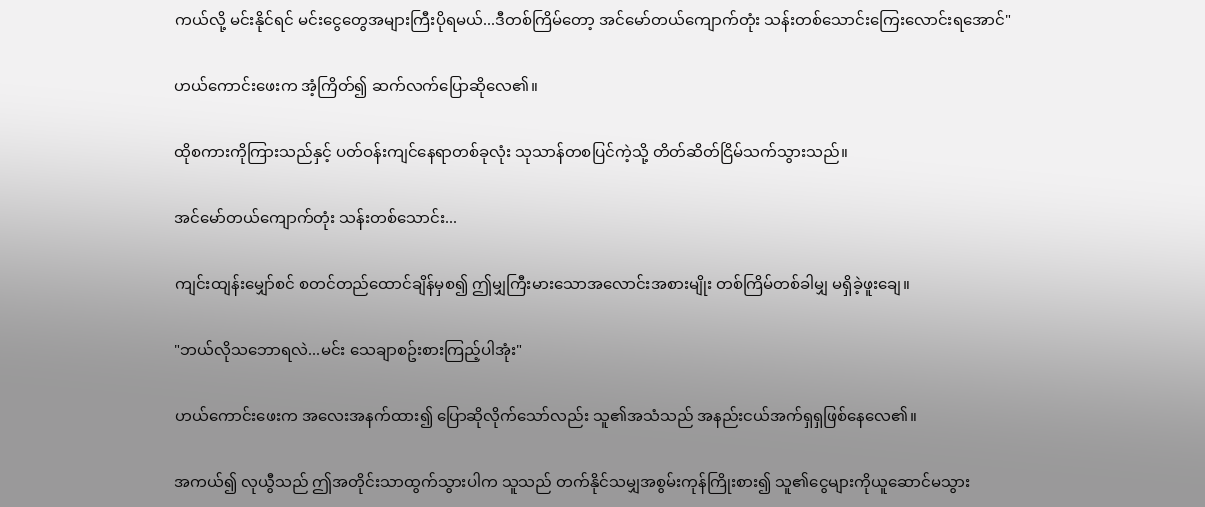ကယ်လို့ မင်းနိုင်ရင် မင်းငွေတွေအများကြီးပိုရမယ်...ဒီတစ်ကြိမ်တော့ အင်မော်တယ်ကျောက်တုံး သန်းတစ်သောင်းကြေးလောင်းရအောင်"

ဟယ်ကောင်းဖေးက အံ့ကြိတ်၍ ဆက်လက်ပြောဆိုလေ၏။

ထိုစကားကိုကြားသည်နှင့် ပတ်ဝန်းကျင်နေရာတစ်ခုလုံး သုသာန်တစပြင်ကဲ့သို့ တိတ်ဆိတ်ငြိမ်သက်သွားသည်။

အင်မော်တယ်ကျောက်တုံး သန်းတစ်သောင်း...

ကျင်းထျန်းမျှော်စင် စတင်တည်ထောင်ချိန်မှစ၍ ဤမျှကြီးမားသောအလောင်းအစားမျိုး တစ်ကြိမ်တစ်ခါမျှ မရှိခဲ့ဖူးချေ။

"ဘယ်လိုသဘောရလဲ...မင်း သေချာစဥ်းစားကြည့်ပါအုံး"

ဟယ်ကောင်းဖေးက အလေးအနက်ထား၍ ပြောဆိုလိုက်သော်လည်း သူ၏အသံသည် အနည်းငယ်အက်ရှရှဖြစ်နေလေ၏။

အကယ်၍ လုယွီသည် ဤအတိုင်းသာထွက်သွားပါက သူသည် တက်နိုင်သမျှအစွမ်းကုန်ကြိုးစား၍ သူ၏ငွေများကိုယူဆောင်မသွား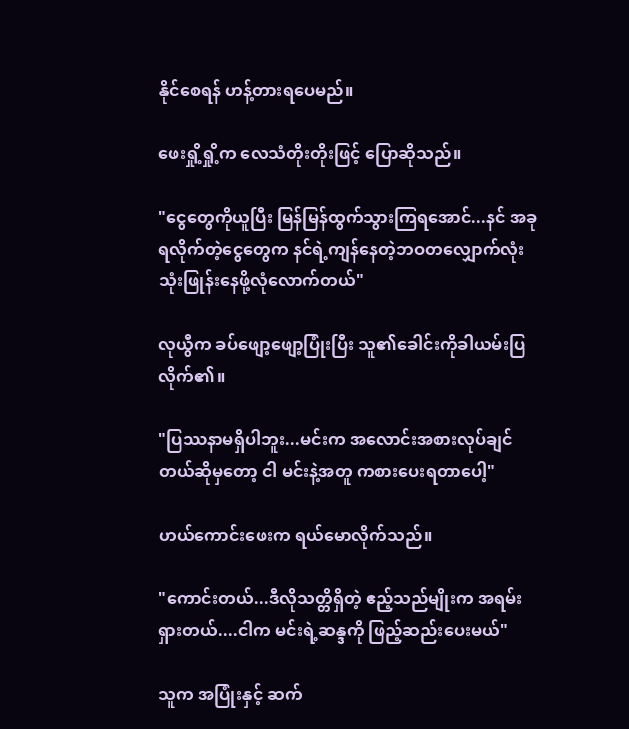နိုင်စေရန် ဟန့်တားရပေမည်။

ဖေးရှို့ရှို့က လေသံတိုးတိုးဖြင့် ပြောဆိုသည်။

"ငွေတွေကိုယူပြီး မြန်မြန်ထွက်သွားကြရအောင်...နင် အခုရလိုက်တဲ့ငွေတွေက နင်ရဲ့ကျန်နေတဲ့ဘဝတလျှောက်လုံး သုံးဖြုန်းနေဖို့လုံလောက်တယ်"

လုယွီက ခပ်ဖျော့ဖျော့ပြုံးပြီး သူ၏ခေါင်းကိုခါယမ်းပြလိုက်၏။

"ပြဿနာမရှိပါဘူး...မင်းက အလောင်းအစားလုပ်ချင်တယ်ဆိုမှတော့ ငါ မင်းနဲ့အတူ ကစားပေးရတာပေါ့"

ဟယ်ကောင်းဖေးက ရယ်မောလိုက်သည်။

"ကောင်းတယ်...ဒီလိုသတ္တိရှိတဲ့ ဧည့်သည်မျိုးက အရမ်းရှားတယ်....ငါက မင်းရဲ့ဆန္ဒကို ဖြည့်ဆည်းပေးမယ်"

သူက အပြုံးနှင့် ဆက်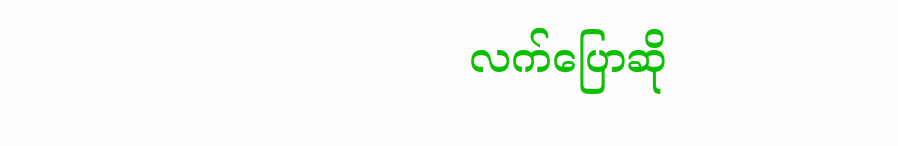လက်ပြောဆို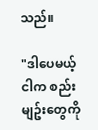သည်။

"ဒါပေမယ့် ငါက စည်းမျဥ်းတွေကို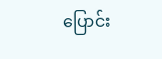ပြောင်း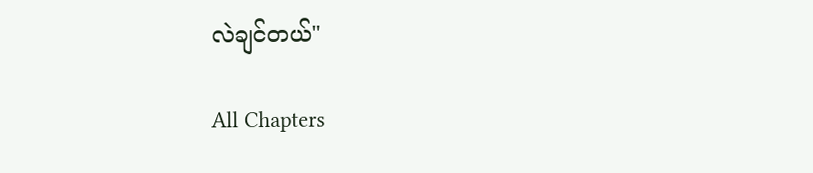လဲချင်တယ်"

All Chapters